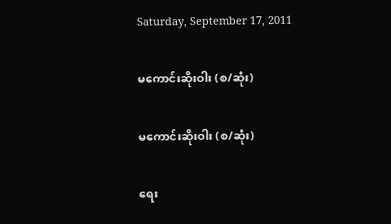Saturday, September 17, 2011

မကောင်းဆိုးဝါး (စ/ဆုံး)

မကောင်းဆိုးဝါး (စ/ဆုံး)

ရေး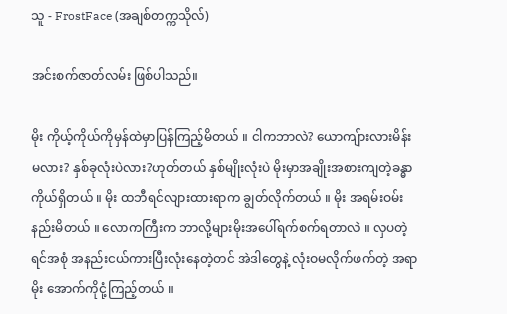သူ - FrostFace (အချစ်တက္ကသိုလ်)

အင်းစက်ဇာတ်လမ်း ဖြစ်ပါသည်။

မိုး ကိုယ့်ကိုယ်ကိုမှန်ထဲမှာပြန်ကြည့်မိတယ် ။ ငါကဘာလဲ? ယောကျ်ားလားမိန်းမလား? နှစ်ခုလုံးပဲလား?ဟုတ်တယ် နှစ်မျိုးလုံးပဲ မိုးမှာအချိုးအစားကျတဲ့ခန္ဓာကိုယ်ရှိတယ် ။ မိုး ထဘီရင်လျားထားရာက ချွတ်လိုက်တယ် ။ မိုး အရမ်းဝမ်းနည်းမိတယ် ။ လောကကြီးက ဘာလို့များမိုးအပေါ်ရက်စက်ရတာလဲ ။ လှပတဲ့ရင်အစုံ အနည်းငယ်ကားပြီးလုံးနေတဲ့တင် အဲဒါတွေနဲ့ လုံးဝမလိုက်ဖက်တဲ့ အရာမိုး အောက်ကိုငုံ့ကြည့်တယ် ။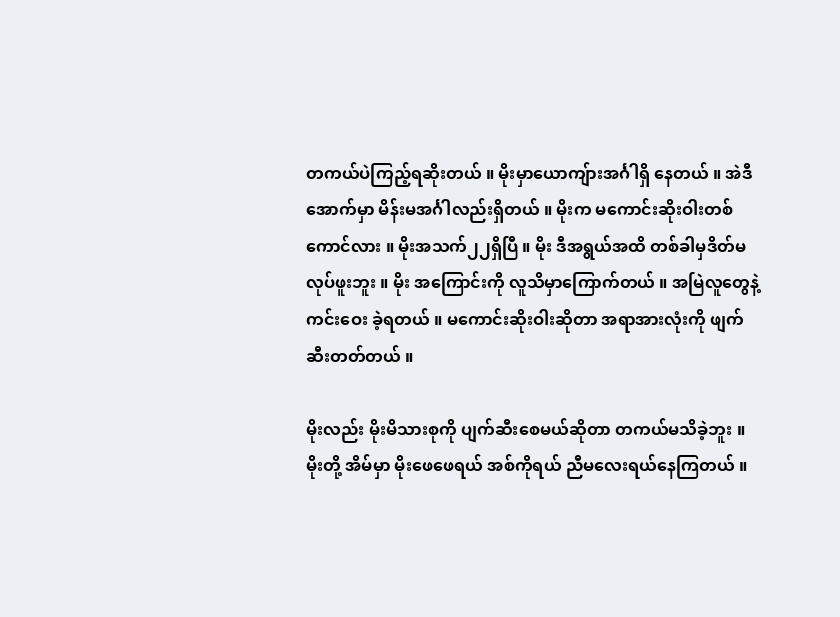တကယ်ပဲကြည့်ရဆိုးတယ် ။ မိုးမှာယောကျ်ားအင်္ဂါရှိ နေတယ် ။ အဲဒီအောက်မှာ မိန်းမအင်္ဂါလည်းရှိတယ် ။ မိုးက မကောင်းဆိုးဝါးတစ်ကောင်လား ။ မိုးအသက်၂၂ရှိပြီ ။ မိုး ဒီအရွယ်အထိ တစ်ခါမှဒိတ်မလုပ်ဖူးဘူး ။ မိုး အကြောင်းကို လူသိမှာကြောက်တယ် ။ အမြဲလူတွေနဲ့ကင်းဝေး ခဲ့ရတယ် ။ မကောင်းဆိုးဝါးဆိုတာ အရာအားလုံးကို ဖျက်ဆီးတတ်တယ် ။

မိုးလည်း မိုးမိသားစုကို ပျက်ဆီးစေမယ်ဆိုတာ တကယ်မသိခဲ့ဘူး ။မိုးတို့ အိမ်မှာ မိုးဖေဖေရယ် အစ်ကိုရယ် ညီမလေးရယ်နေကြတယ် ။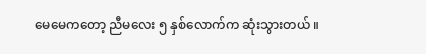မေမေကတော့ ညီမလေး ၅ နှစ်လောက်က ဆုံးသွားတယ် ။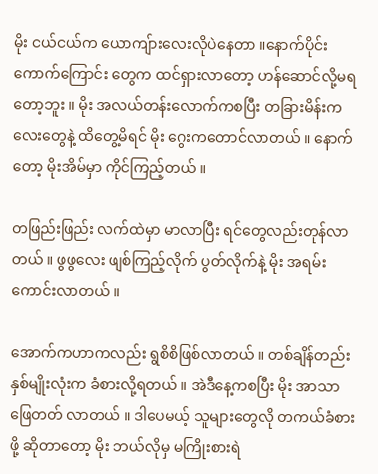မိုး ငယ်ငယ်က ယောကျ်ားလေးလိုပဲနေတာ ။နောက်ပိုင်းကောက်ကြောင်း တွေက ထင်ရှားလာတော့ ဟန်ဆောင်လို့မရတော့ဘူး ။ မိုး အလယ်တန်းလောက်ကစပြီး တခြားမိန်းကလေးတွေနဲ့ ထိတွေ့မိရင် မိုး ဂွေးကတောင်လာတယ် ။ နောက်တော့ မိုးအိမ်မှာ ကိုင်ကြည့်တယ် ။

တဖြည်းဖြည်း လက်ထဲမှာ မာလာပြီး ရင်တွေလည်းတုန်လာတယ် ။ ဖွဖွလေး ဖျစ်ကြည့်လိုက် ပွတ်လိုက်နဲ့ မိုး အရမ်းကောင်းလာတယ် ။

အောက်ကဟာကလည်း ရွစိစိဖြစ်လာတယ် ။ တစ်ချိန်တည်း နှစ်မျိုးလုံးက ခံစားလို့ရတယ် ။ အဲဒီနေ့ကစပြီး မိုး အာသာဖြေတတ် လာတယ် ။ ဒါပေမယ့် သူများတွေလို တကယ်ခံစားဖို့ ဆိုတာတော့ မိုး ဘယ်လိုမှ မကြိုးစားရဲ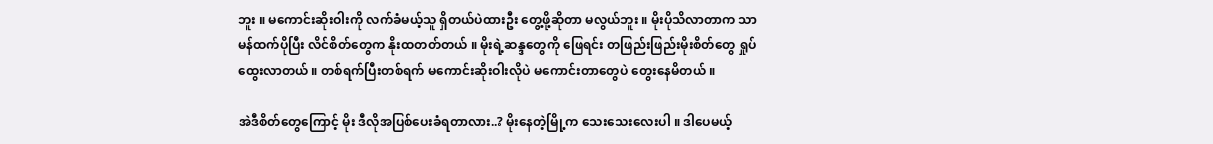ဘူး ။ မကောင်းဆိုးဝါးကို လက်ခံမယ့်သူ ရှိတယ်ပဲထားဦး တွေ့ဖို့ဆိုတာ မလွယ်ဘူး ။ မိုးပိုသိလာတာက သာမန်ထက်ပိုပြီး လိင်စိတ်တွေက နိုးထတတ်တယ် ။ မိုးရဲ့ဆန္ဒတွေကို ဖြေရင်း တဖြည်းဖြည်းမိုးစိတ်တွေ ရှုပ်ထွေးလာတယ် ။ တစ်ရက်ပြီးတစ်ရက် မကောင်းဆိုးဝါးလိုပဲ မကောင်းတာတွေပဲ တွေးနေမိတယ် ။

အဲဒီစိတ်တွေကြောင့် မိုး ဒီလိုအပြစ်ပေးခံရတာလား..? မိုးနေတဲ့မြို့က သေးသေးလေးပါ ။ ဒါပေမယ့်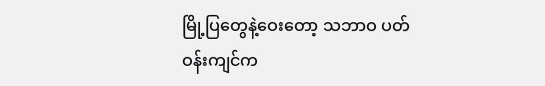မြို့ပြတွေနဲ့ဝေးတော့ သဘာဝ ပတ်ဝန်းကျင်က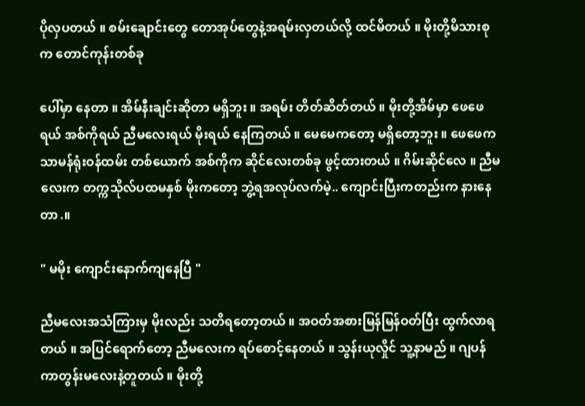ပိုလှပတယ် ။ စမ်းချောင်းတွေ တောအုပ်တွေနဲ့အရမ်းလှတယ်လို့ ထင်မိတယ် ။ မိုးတို့မိသားစုက တောင်ကုန်းတစ်ခု

ပေါ်မှာ နေတာ ။ အိမ်နီးချင်းဆိုတာ မရှိဘူး ။ အရမ်း တိတ်ဆိတ်တယ် ။ မိုးတို့အိမ်မှာ ဖေဖေရယ် အစ်ကိုရယ် ညီမလေးရယ် မိုးရယ် နေကြတယ် ။ မေမေကတော့ မရှိတော့ဘူး ။ ဖေဖေက သာမန်ရုံးဝန်ထမ်း တစ်ယောက် အစ်ကိုက ဆိုင်လေးတစ်ခု ဖွင့်ထားတယ် ။ ဂိမ်းဆိုင်လေ ။ ညီမလေးက တက္ကသိုလ်ပထမနှစ် မိုးကတော့ ဘွဲ့ရအလုပ်လက်မဲ့.. ကျောင်းပြီးကတည်းက နားနေတာ.။

" မမိုး ကျောင်းနောက်ကျနေပြီ "

ညီမလေးအသံကြားမှ မိုးလည်း သတိရတော့တယ် ။ အဝတ်အစားမြန်မြန်ဝတ်ပြီး ထွက်လာရတယ် ။ အပြင်ရောက်တော့ ညီမလေးက ရပ်စောင့်နေတယ် ။ သွန်းယုလှိုင် သူ့နာမည် ။ ဂျပန်ကာတွန်းမလေးနဲ့တူတယ် ။ မိုးတို့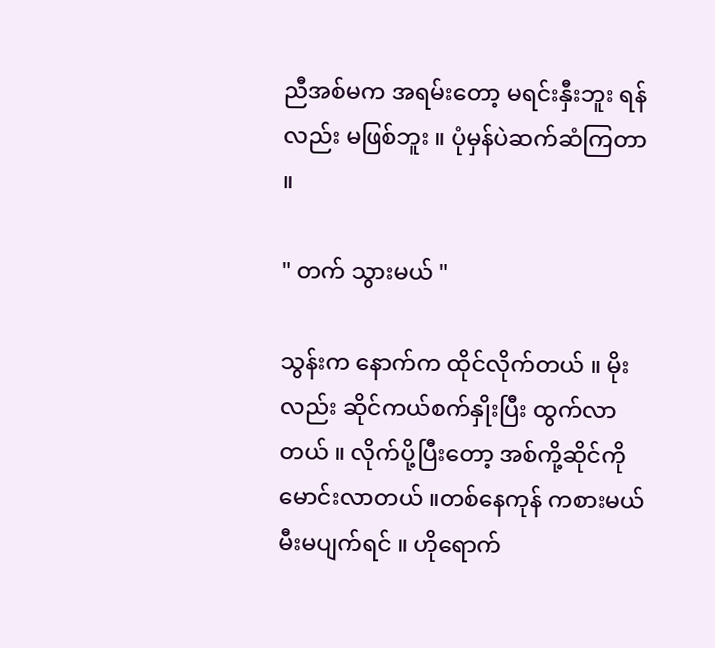ညီအစ်မက အရမ်းတော့ မရင်းနှီးဘူး ရန်လည်း မဖြစ်ဘူး ။ ပုံမှန်ပဲဆက်ဆံကြတာ ။

" တက် သွားမယ် "

သွန်းက နောက်က ထိုင်လိုက်တယ် ။ မိုးလည်း ဆိုင်ကယ်စက်နှိုးပြီး ထွက်လာတယ် ။ လိုက်ပို့ပြီးတော့ အစ်ကို့ဆိုင်ကို မောင်းလာတယ် ။တစ်နေကုန် ကစားမယ် မီးမပျက်ရင် ။ ဟိုရောက်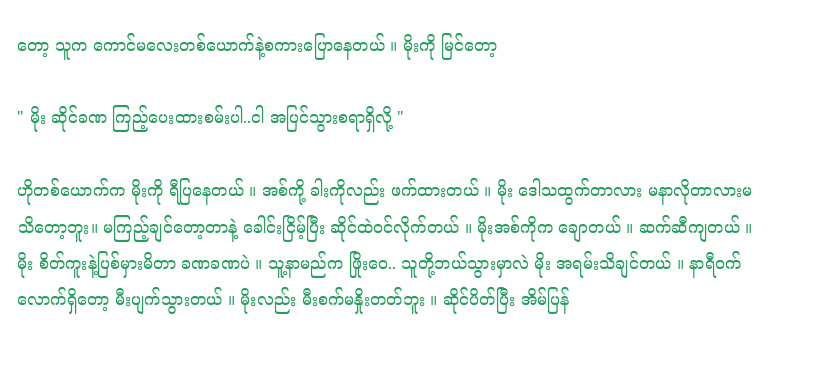တော့ သူက ကောင်မလေးတစ်ယောက်နဲ့စကားပြောနေတယ် ။ မိုးကို မြင်တော့

" မိုး ဆိုင်ခဏ ကြည့်ပေးထားစမ်းပါ..ငါ အပြင်သွားစရာရှိလို့ "

ဟိုတစ်ယောက်က မိုးကို ရီပြနေတယ် ။ အစ်ကို့ ခါးကိုလည်း ဖက်ထားတယ် ။ မိုး ဒေါသထွက်တာလား မနာလိုတာလားမသိတော့ဘူး။ မကြည့်ချင်တော့တာနဲ့ ခေါင်းငြိမ့်ပြီး ဆိုင်ထဲဝင်လိုက်တယ် ။ မိုးအစ်ကိုက ချောတယ် ။ ဆက်ဆီကျတယ် ။ မိုး စိတ်ကူးနဲ့ပြစ်မှားမိတာ ခဏခဏပဲ ။ သူ့နာမည်က ဖြိုးဝေ.. သူတို့ဘယ်သွားမှာလဲ မိုး အရမ်းသိချင်တယ် ။ နာရီဝက်လောက်ရှိတော့ မီးပျက်သွားတယ် ။ မိုးလည်း မီးစက်မနှိုးတတ်ဘူး ။ ဆိုင်ပိတ်ပြီး အိမ်ပြန်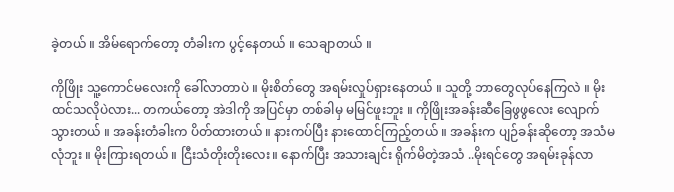ခဲ့တယ် ။ အိမ်ရောက်တော့ တံခါးက ပွင့်နေတယ် ။ သေချာတယ် ။

ကိုဖြိုး သူ့ကောင်မလေးကို ခေါ်လာတာပဲ ။ မိုးစိတ်တွေ အရမ်းလှုပ်ရှားနေတယ် ။ သူတို့ ဘာတွေလုပ်နေကြလဲ ။ မိုး ထင်သလိုပဲလား... တကယ်တော့ အဲဒါကို အပြင်မှာ တစ်ခါမှ မမြင်ဖူးဘူး ။ ကိုဖြိုးအခန်းဆီခြေဖွဖွလေး လျောက်သွားတယ် ။ အခန်းတံခါးက ပိတ်ထားတယ် ။ နားကပ်ပြီး နားထောင်ကြည့်တယ် ။ အခန်းက ပျဉ်ခန်းဆိုတော့ အသံမလုံဘူး ။ မိုးကြားရတယ် ။ ငြီးသံတိုးတိုးလေး။ နောက်ပြီး အသားချင်း ရိုက်မိတဲ့အသံ ..မိုးရင်တွေ အရမ်းခုန်လာ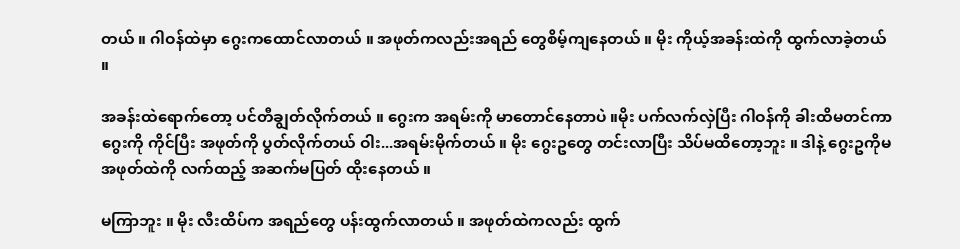တယ် ။ ဂါဝန်ထဲမှာ ဂွေးကထောင်လာတယ် ။ အဖုတ်ကလည်းအရည် တွေစိမ့်ကျနေတယ် ။ မိုး ကိုယ့်အခန်းထဲကို ထွက်လာခဲ့တယ် ။

အခန်းထဲရောက်တော့ ပင်တီချွတ်လိုက်တယ် ။ ဂွေးက အရမ်းကို မာတောင်နေတာပဲ ။မိုး ပက်လက်လှဲပြီး ဂါဝန်ကို ခါးထိမတင်ကာ ဂွေးကို ကိုင်ပြီး အဖုတ်ကို ပွတ်လိုက်တယ် ဝါး...အရမ်းမိုက်တယ် ။ မိုး ဂွေးဥတွေ တင်းလာပြီး သိပ်မထိတော့ဘူး ။ ဒါနဲ့ ဂွေးဥကိုမ အဖုတ်ထဲကို လက်ထည့် အဆက်မပြတ် ထိုးနေတယ် ။

မကြာဘူး ။ မိုး လီးထိပ်က အရည်တွေ ပန်းထွက်လာတယ် ။ အဖုတ်ထဲကလည်း ထွက်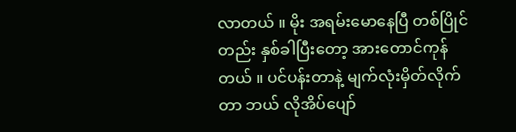လာတယ် ။ မိုး အရမ်းမောနေပြီ တစ်ပြိုင်တည်း နှစ်ခါပြီးတော့ အားတောင်ကုန်တယ် ။ ပင်ပန်းတာနဲ့ မျက်လုံးမှိတ်လိုက်တာ ဘယ် လိုအိပ်ပျော်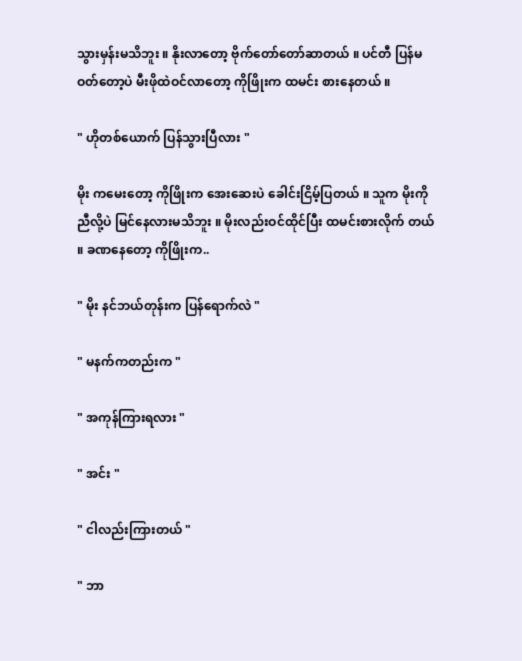သွားမှန်းမသိဘူး ။ နိုးလာတော့ ဗိုက်တော်တော်ဆာတယ် ။ ပင်တီ ပြန်မဝတ်တော့ပဲ မီးဖိုထဲဝင်လာတော့ ကိုဖြိုးက ထမင်း စားနေတယ် ။

" ဟိုတစ်ယောက် ပြန်သွားပြီလား "

မိုး ကမေးတော့ ကိုဖြိုးက အေးဆေးပဲ ခေါင်းငြိမ့်ပြတယ် ။ သူက မိုးကို ညီလို့ပဲ မြင်နေလားမသိဘူး ။ မိုးလည်းဝင်ထိုင်ပြီး ထမင်းစားလိုက် တယ် ။ ခဏနေတော့ ကိုဖြိုးက..

" မိုး နင်ဘယ်တုန်းက ပြန်ရောက်လဲ "

" မနက်ကတည်းက "

" အကုန်ကြားရလား "

" အင်း "

" ငါလည်းကြားတယ် "

" ဘာ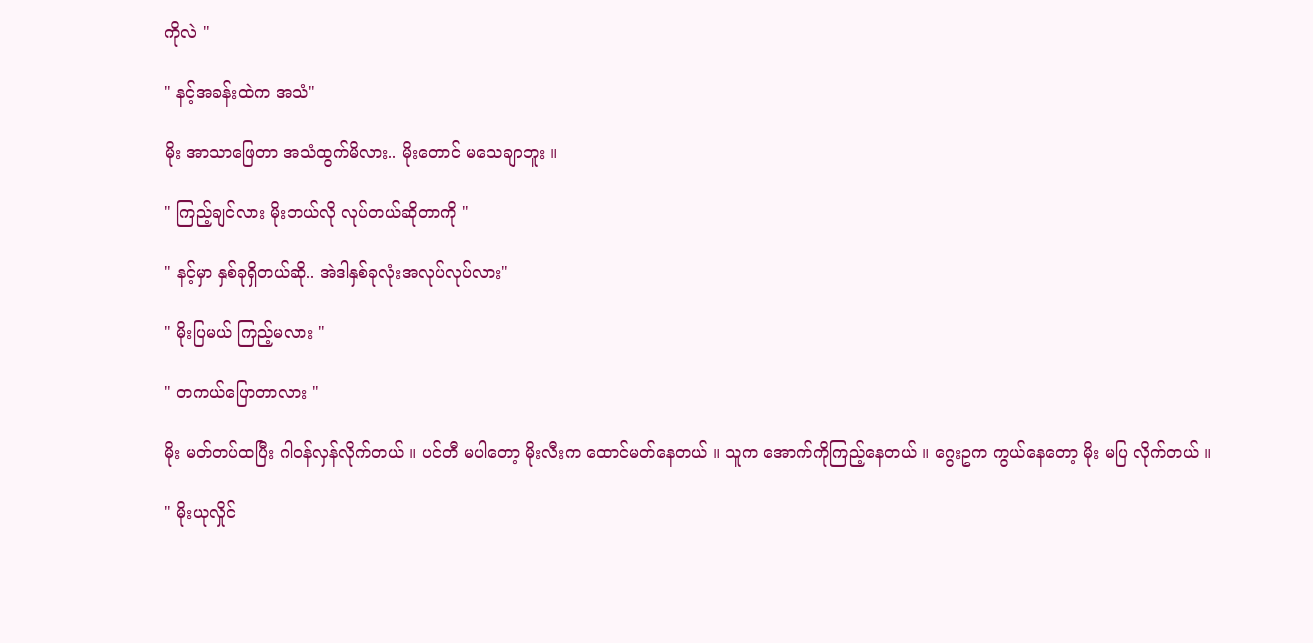ကိုလဲ "

" နင့်အခန်းထဲက အသံ"

မိုး အာသာဖြေတာ အသံထွက်မိလား.. မိုးတောင် မသေချာဘူး ။

" ကြည့်ချင်လား မိုးဘယ်လို လုပ်တယ်ဆိုတာကို "

" နင့်မှာ နှစ်ခုရှိတယ်ဆို.. အဲဒါနှစ်ခုလုံးအလုပ်လုပ်လား"

" မိုးပြမယ် ကြည့်မလား "

" တကယ်ပြောတာလား "

မိုး မတ်တပ်ထပြီး ဂါဝန်လှန်လိုက်တယ် ။ ပင်တီ မပါတော့ မိုးလီးက ထောင်မတ်နေတယ် ။ သူက အောက်ကိုကြည့်နေတယ် ။ ဂွေးဥက ကွယ်နေတော့ မိုး မပြ လိုက်တယ် ။

" မိုးယုလှိုင်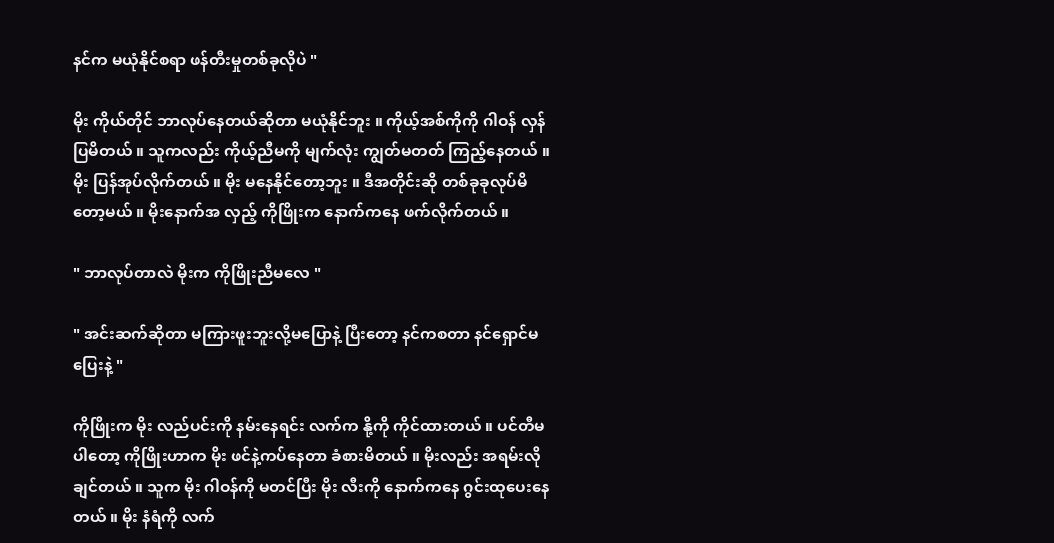နင်က မယုံနိုင်စရာ ဖန်တီးမှုတစ်ခုလိုပဲ "

မိုး ကိုယ်တိုင် ဘာလုပ်နေတယ်ဆိုတာ မယုံနိုင်ဘူး ။ ကိုယ့်အစ်ကိုကို ဂါဝန် လှန်ပြမိတယ် ။ သူကလည်း ကိုယ့်ညီမကို မျက်လုံး ကျွတ်မတတ် ကြည့်နေတယ် ။ မိုး ပြန်အုပ်လိုက်တယ် ။ မိုး မနေနိုင်တော့ဘူး ။ ဒီအတိုင်းဆို တစ်ခုခုလုပ်မိတော့မယ် ။ မိုးနောက်အ လှည့် ကိုဖြိုးက နောက်ကနေ ဖက်လိုက်တယ် ။

" ဘာလုပ်တာလဲ မိုးက ကိုဖြိုးညီမလေ "

" အင်းဆက်ဆိုတာ မကြားဖူးဘူးလို့မပြောနဲ့ ပြီးတော့ နင်ကစတာ နင်ရှောင်မပြေးနဲ့ "

ကိုဖြိုးက မိုး လည်ပင်းကို နမ်းနေရင်း လက်က နို့ကို ကိုင်ထားတယ် ။ ပင်တီမပါတော့ ကိုဖြိုးဟာက မိုး ဖင်နဲ့ကပ်နေတာ ခံစားမိတယ် ။ မိုးလည်း အရမ်းလိုချင်တယ် ။ သူက မိုး ဂါဝန်ကို မတင်ပြီး မိုး လီးကို နောက်ကနေ ဂွင်းထုပေးနေတယ် ။ မိုး နံရံကို လက်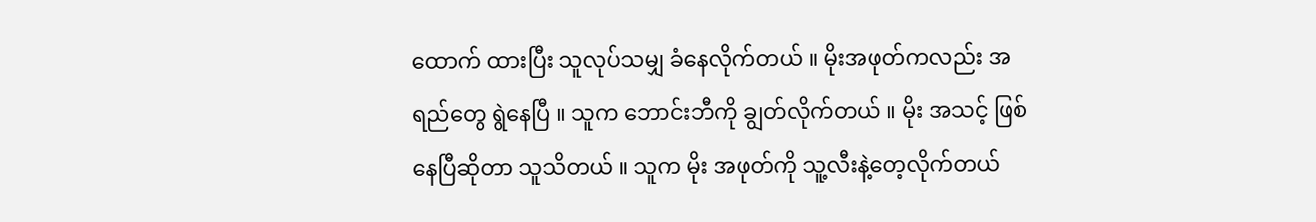ထောက် ထားပြီး သူလုပ်သမျှ ခံနေလိုက်တယ် ။ မိုးအဖုတ်ကလည်း အရည်တွေ ရွဲနေပြီ ။ သူက ဘောင်းဘီကို ချွတ်လိုက်တယ် ။ မိုး အသင့် ဖြစ်နေပြီဆိုတာ သူသိတယ် ။ သူက မိုး အဖုတ်ကို သူ့လီးနဲ့တေ့လိုက်တယ်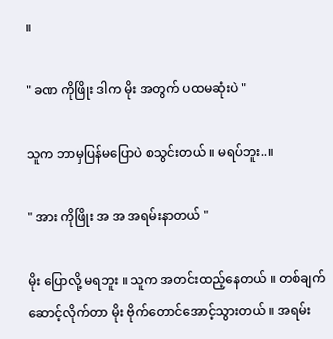။

" ခဏ ကိုဖြိုး ဒါက မိုး အတွက် ပထမဆုံးပဲ "

သူက ဘာမှပြန်မပြောပဲ စသွင်းတယ် ။ မရပ်ဘူး..။

" အား ကိုဖြိုး အ အ အရမ်းနာတယ် "

မိုး ပြောလို့ မရဘူး ။ သူက အတင်းထည့်နေတယ် ။ တစ်ချက်ဆောင့်လိုက်တာ မိုး ဗိုက်တောင်အောင့်သွားတယ် ။ အရမ်း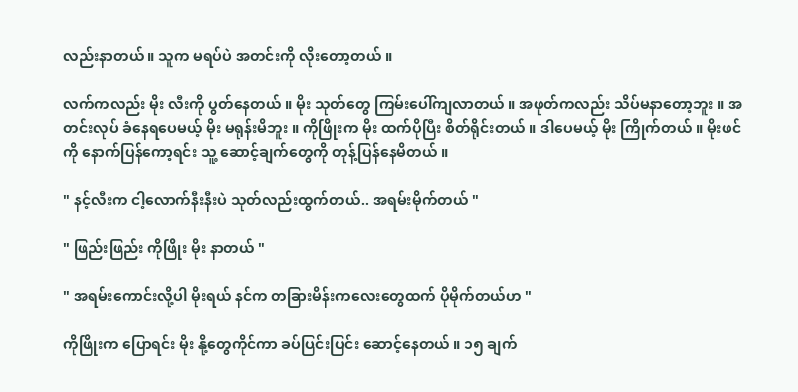လည်းနာတယ်။ သူက မရပ်ပဲ အတင်းကို လိုးတော့တယ် ။

လက်ကလည်း မိုး လီးကို ပွတ်နေတယ် ။ မိုး သုတ်တွေ ကြမ်းပေါ်ကျလာတယ် ။ အဖုတ်ကလည်း သိပ်မနာတော့ဘူး ။ အတင်းလုပ် ခံနေရပေမယ့် မိုး မရုန်းမိဘူး ။ ကိုဖြိုးက မိုး ထက်ပိုပြီး စိတ်ရိုင်းတယ် ။ ဒါပေမယ့် မိုး ကြိုက်တယ် ။ မိုးဖင်ကို နောက်ပြန်ကော့ရင်း သူ့ ဆောင့်ချက်တွေကို တုန့်ပြန်နေမိတယ် ။

" နင့်လီးက ငါ့လောက်နီးနီးပဲ သုတ်လည်းထွက်တယ်.. အရမ်းမိုက်တယ် "

" ဖြည်းဖြည်း ကိုဖြိုး မိုး နာတယ် "

" အရမ်းကောင်းလို့ပါ မိုးရယ် နင်က တခြားမိန်းကလေးတွေထက် ပိုမိုက်တယ်ဟ "

ကိုဖြိုးက ပြောရင်း မိုး နို့တွေကိုင်ကာ ခပ်ပြင်းပြင်း ဆောင့်နေတယ် ။ ၁၅ ချက်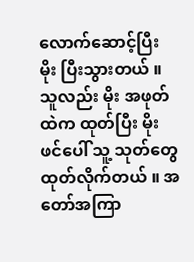လောက်ဆောင့်ပြီး မိုး ပြီးသွားတယ် ။ သူလည်း မိုး အဖုတ်ထဲက ထုတ်ပြီး မိုး ဖင်ပေါ် သူ့ သုတ်တွေ ထုတ်လိုက်တယ် ။ အတော်အကြာ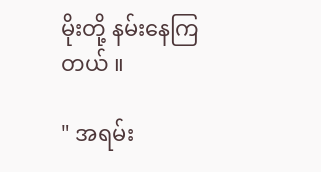မိုးတို့ နမ်းနေကြတယ် ။

" အရမ်း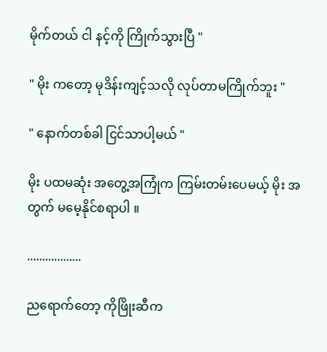မိုက်တယ် ငါ နင့်ကို ကြိုက်သွားပြီ "

" မိုး ကတော့ မုဒိန်းကျင့်သလို လုပ်တာမကြိုက်ဘူး "

" နောက်တစ်ခါ ငြင်သာပါ့မယ် "

မိုး ပထမဆုံး အတွေ့အကြုံက ကြမ်းတမ်းပေမယ့် မိုး အတွက် မမေ့နိုင်စရာပါ ။

..................

ညရောက်တော့ ကိုဖြိုးဆီက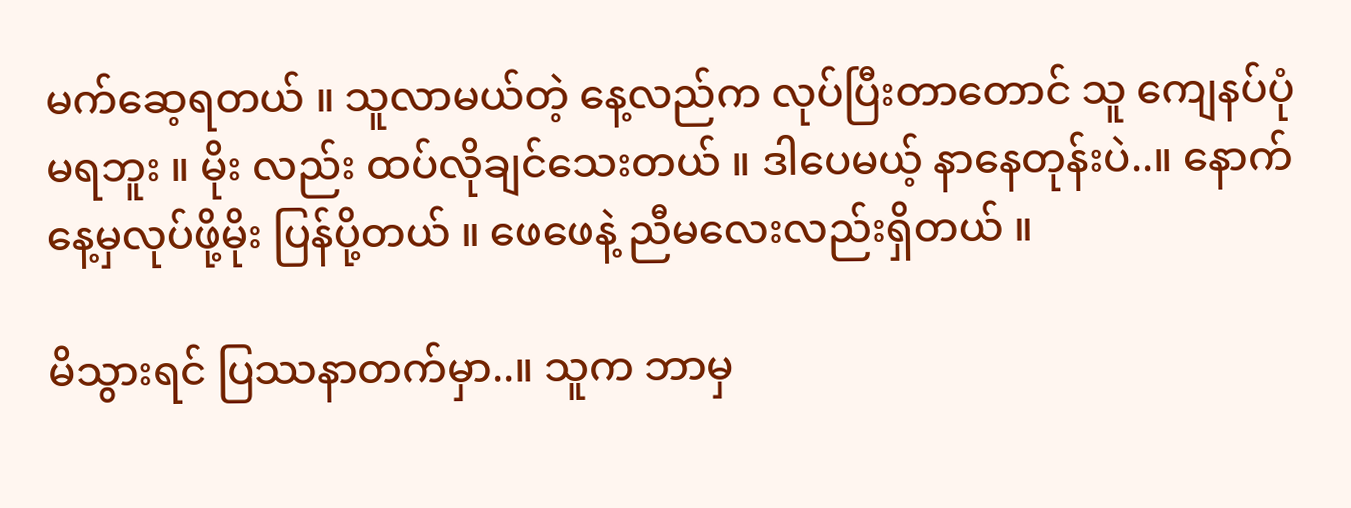မက်ဆေ့ရတယ် ။ သူလာမယ်တဲ့ နေ့လည်က လုပ်ပြီးတာတောင် သူ ကျေနပ်ပုံမရဘူး ။ မိုး လည်း ထပ်လိုချင်သေးတယ် ။ ဒါပေမယ့် နာနေတုန်းပဲ..။ နောက်နေ့မှလုပ်ဖို့မိုး ပြန်ပို့တယ် ။ ဖေဖေနဲ့ ညီမလေးလည်းရှိတယ် ။

မိသွားရင် ပြဿနာတက်မှာ..။ သူက ဘာမှ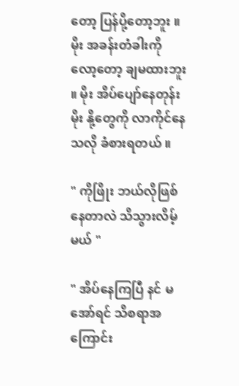တော့ ပြန်ပို့တော့ဘူး ။ မိုး အခန်းတံခါးကို လော့တော့ ချမထားဘူး ။ မိုး အိပ်ပျော်နေတုန်း မိုး နို့တွေကို လာကိုင်နေသလို ခံစားရတယ် ။

" ကိုဖြိုး ဘယ်လိုဖြစ်နေတာလဲ သိသွားလိမ့်မယ် "

" အိပ်နေကြပြီ နင် မအော်ရင် သိစရာအကြောင်း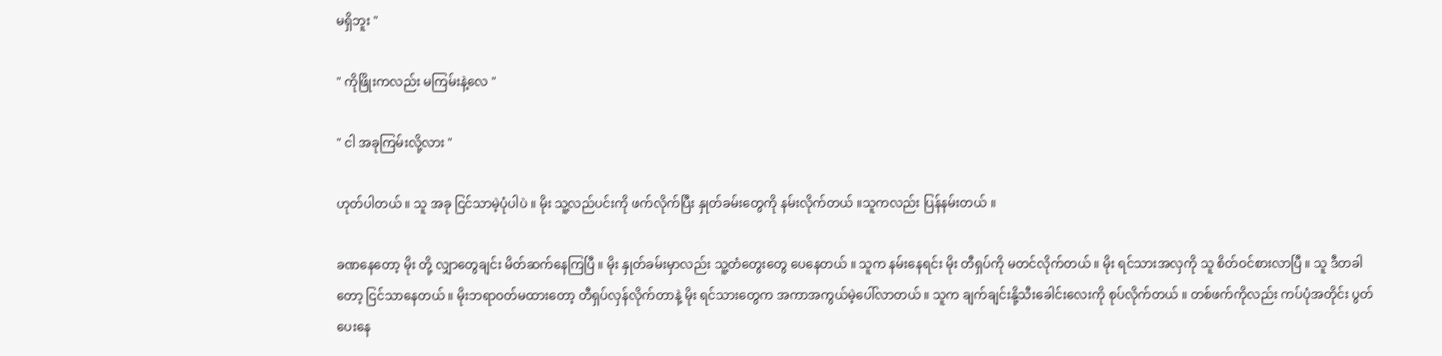မရှိဘူး "

" ကိုဖြိုးကလည်း မကြမ်းနဲ့လေ "

" ငါ အခုကြမ်းလို့လား "

ဟုတ်ပါတယ် ။ သူ အခု ငြင်သာမဲ့ပုံပါပဲ ။ မိုး သူ့လည်ပင်းကို ဖက်လိုက်ပြီး နှုတ်ခမ်းတွေကို နမ်းလိုက်တယ် ။သူကလည်း ပြန်နမ်းတယ် ။

ခဏနေတော့ မိုး တို့ လျှာတွေချင်း မိတ်ဆက်နေကြပြီ ။ မိုး နှုတ်ခမ်းမှာလည်း သူ့တံတွေးတွေ ပေနေတယ် ။ သူက နမ်းနေရင်း မိုး တီရှပ်ကို မတင်လိုက်တယ် ။ မိုး ရင်သားအလှကို သူ စိတ်ဝင်စားလာပြီ ။ သူ ဒီတခါတော့ ငြင်သာနေတယ် ။ မိုးဘရာဝတ်မထားတော့ တီရှပ်လှန်လိုက်တာနဲ့ မိုး ရင်သားတွေက အကာအကွယ်မဲ့ပေါ်လာတယ် ။ သူက ချက်ချင်းနို့သီးခေါင်းလေးကို စုပ်လိုက်တယ် ။ တစ်ဖက်ကိုလည်း ကပ်ပုံအတိုင်း ပွတ်ပေးနေ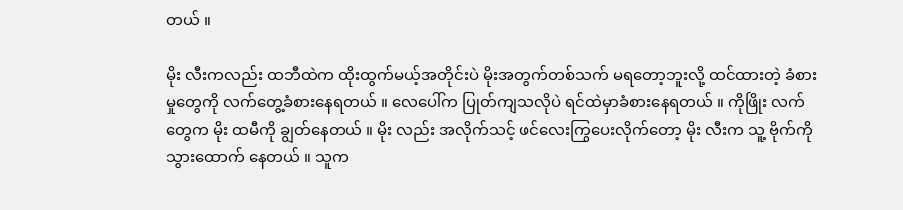တယ် ။

မိုး လီးကလည်း ထဘီထဲက ထိုးထွက်မယ့်အတိုင်းပဲ မိုးအတွက်တစ်သက် မရတော့ဘူးလို့ ထင်ထားတဲ့ ခံစားမှုတွေကို လက်တွေ့ခံစားနေရတယ် ။ လေပေါ်က ပြုတ်ကျသလိုပဲ ရင်ထဲမှာခံစားနေရတယ် ။ ကိုဖြိုး လက်တွေက မိုး ထမီကို ချွတ်နေတယ် ။ မိုး လည်း အလိုက်သင့် ဖင်လေးကြွပေးလိုက်တော့ မိုး လီးက သူ့ ဗိုက်ကို သွားထောက် နေတယ် ။ သူက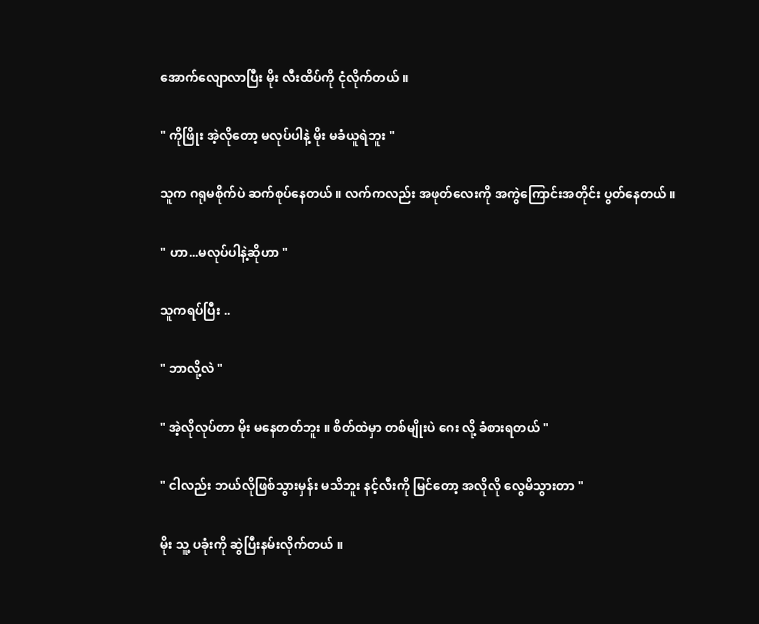အောက်လျောလာပြီး မိုး လီးထိပ်ကို ငုံလိုက်တယ် ။

" ကိုဖြိုး အဲ့လိုတော့ မလုပ်ပါနဲ့ မိုး မခံယူရဲဘူး "

သူက ဂရုမစိုက်ပဲ ဆက်စုပ်နေတယ် ။ လက်ကလည်း အဖုတ်လေးကို အကွဲကြောင်းအတိုင်း ပွတ်နေတယ် ။

" ဟာ...မလုပ်ပါနဲ့ဆိုဟာ "

သူကရပ်ပြီး ..

" ဘာလို့လဲ "

" အဲ့လိုလုပ်တာ မိုး မနေတတ်ဘူး ။ စိတ်ထဲမှာ တစ်မျိုးပဲ ဂေး လို့ ခံစားရတယ် "

" ငါလည်း ဘယ်လိုဖြစ်သွားမှန်း မသိဘူး နင့်လီးကို မြင်တော့ အလိုလို လွေမိသွားတာ "

မိုး သူ့ ပခုံးကို ဆွဲပြီးနမ်းလိုက်တယ် ။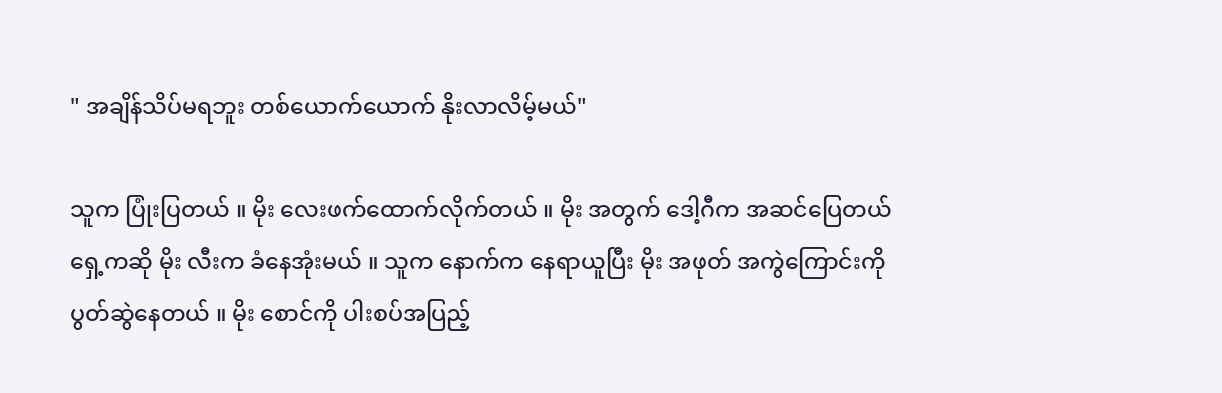" အချိန်သိပ်မရဘူး တစ်ယောက်ယောက် နိုးလာလိမ့်မယ်"

သူက ပြုံးပြတယ် ။ မိုး လေးဖက်ထောက်လိုက်တယ် ။ မိုး အတွက် ဒေါ့ဂီက အဆင်ပြေတယ် ရှေ့ကဆို မိုး လီးက ခံနေအုံးမယ် ။ သူက နောက်က နေရာယူပြီး မိုး အဖုတ် အကွဲကြောင်းကို ပွတ်ဆွဲနေတယ် ။ မိုး စောင်ကို ပါးစပ်အပြည့်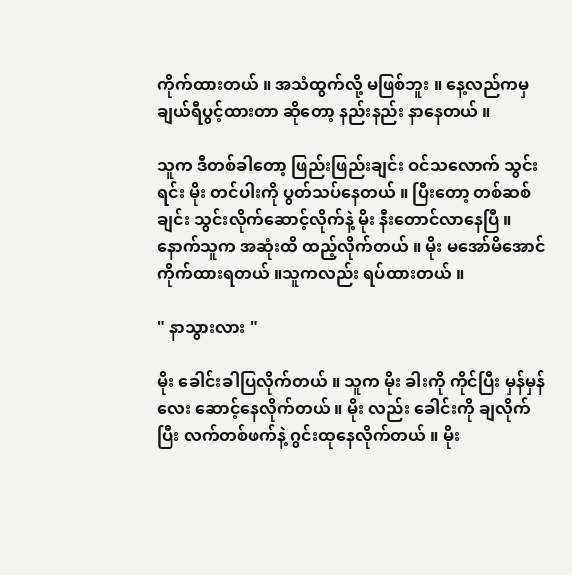ကိုက်ထားတယ် ။ အသံထွက်လို့ မဖြစ်ဘူး ။ နေ့လည်ကမှ ချယ်ရီပွင့်ထားတာ ဆိုတော့ နည်းနည်း နာနေတယ် ။

သူက ဒီတစ်ခါတော့ ဖြည်းဖြည်းချင်း ဝင်သလောက် သွင်းရင်း မိုး တင်ပါးကို ပွတ်သပ်နေတယ် ။ ပြီးတော့ တစ်ဆစ်ချင်း သွင်းလိုက်ဆောင့်လိုက်နဲ့ မိုး နီးတောင်လာနေပြီ ။ နောက်သူက အဆုံးထိ ထည့်လိုက်တယ် ။ မိုး မအော်မိအောင် ကိုက်ထားရတယ် ။သူကလည်း ရပ်ထားတယ် ။

" နာသွားလား "

မိုး ခေါင်းခါပြလိုက်တယ် ။ သူက မိုး ခါးကို ကိုင်ပြီး မှန်မှန်လေး ဆောင့်နေလိုက်တယ် ။ မိုး လည်း ခေါင်းကို ချလိုက်ပြီး လက်တစ်ဖက်နဲ့ ဂွင်းထုနေလိုက်တယ် ။ မိုး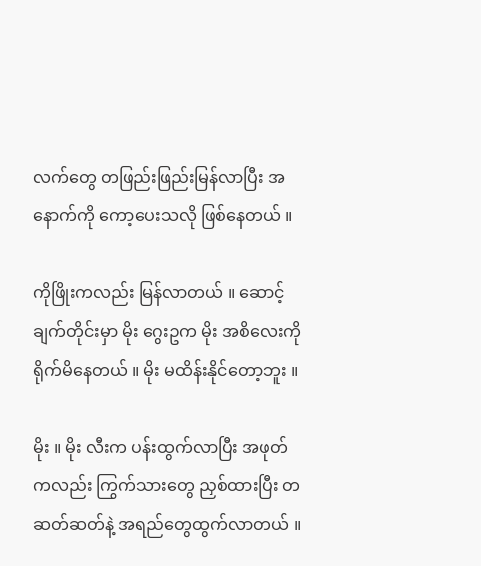လက်တွေ တဖြည်းဖြည်းမြန်လာပြီး အနောက်ကို ကော့ပေးသလို ဖြစ်နေတယ် ။

ကိုဖြိုးကလည်း မြန်လာတယ် ။ ဆောင့်ချက်တိုင်းမှာ မိုး ဂွေးဥက မိုး အစိလေးကို ရိုက်မိနေတယ် ။ မိုး မထိန်းနိုင်တော့ဘူး ။

မိုး ။ မိုး လီးက ပန်းထွက်လာပြီး အဖုတ်ကလည်း ကြွက်သားတွေ ညှစ်ထားပြီး တဆတ်ဆတ်နဲ့ အရည်တွေထွက်လာတယ် ။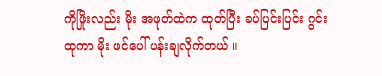ကိုဖြိုးလည်း မိုး အဖုတ်ထဲက ထုတ်ပြီး ခပ်ပြင်းပြင်း ဂွင်းထုကာ မိုး ဖင်ပေါ် ပန်းချလိုက်တယ် ။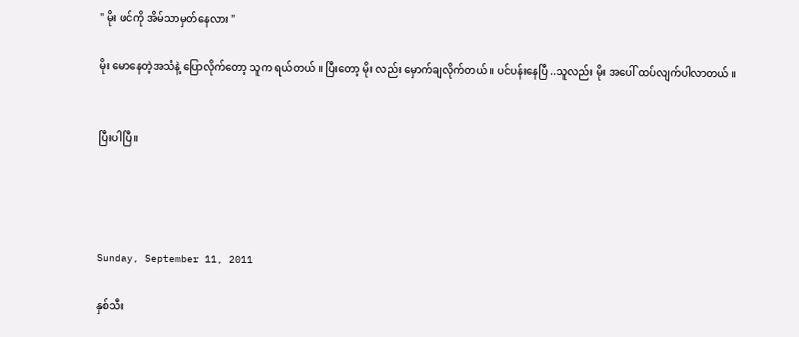" မိုး ဖင်ကို အိမ်သာမှတ်နေလား "

မိုး မောနေတဲ့အသံနဲ့ ပြောလိုက်တော့ သူက ရယ်တယ် ။ ပြီးတော့ မိုး လည်း မှောက်ချလိုက်တယ် ။ ပင်ပန်းနေပြီ ..သူလည်း မိုး အပေါ် ထပ်လျက်ပါလာတယ် ။


ပြီးပါပြီ။




Sunday, September 11, 2011

နှစ်သီး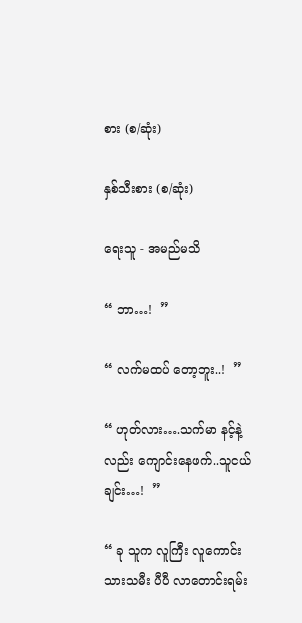စား (စ/ဆုံး)

နှစ်သီးစား (စ/ဆုံး)

ရေးသူ - အမည်မသိ

“ ဘာ…!  ”

“ လက်မထပ် တော့ဘူး..!  ”

“ ဟုတ်လား….သက်မာ နင့်နဲ့လည်း ကျောင်းနေဖက်..သူငယ်ချင်း…!  ”

“ ခု သူက လူကြီး လူကောင်းသားသမီး ပီပီ လာတောင်းရမ်း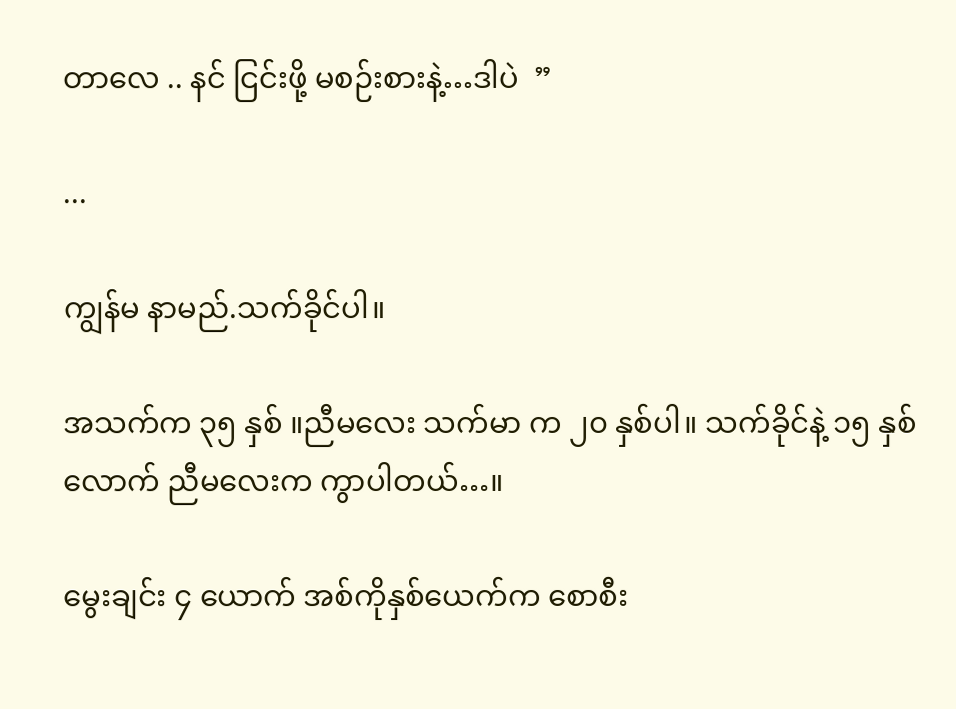တာလေ .. နင် ငြင်းဖို့ မစဉ်းစားနဲ့…ဒါပဲ  ”

...

ကျွန်မ နာမည်.သက်ခိုင်ပါ။

အသက်က ၃၅ နှစ် ။ညီမလေး သက်မာ က ၂၀ နှစ်ပါ။ သက်ခိုင်နဲ့ ၁၅ နှစ်လောက် ညီမလေးက ကွာပါတယ်…။

မွေးချင်း ၄ ယောက် အစ်ကိုနှစ်ယေက်က စောစီး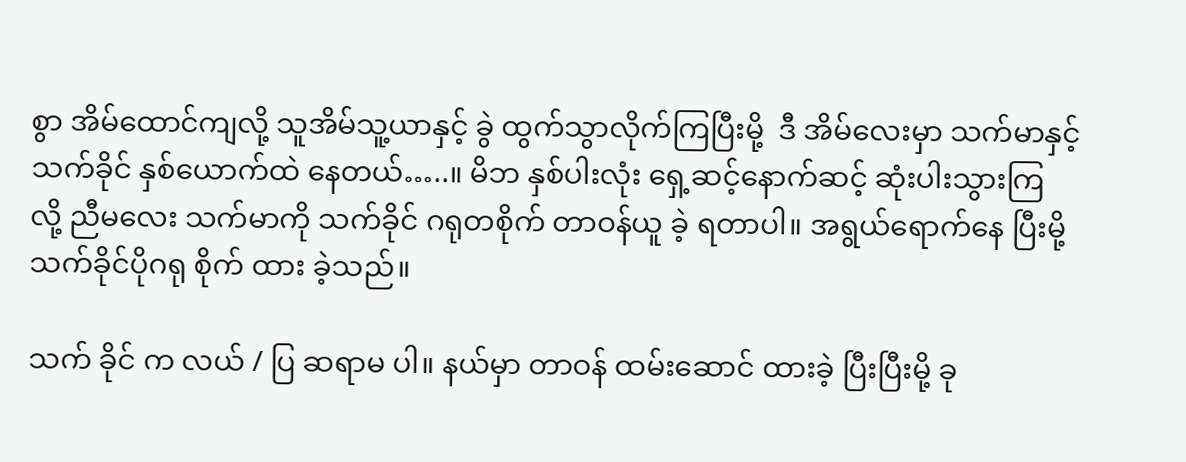စွာ အိမ်ထောင်ကျလို့ သူအိမ်သူ့ယာနှင့် ခွဲ ထွက်သွာလိုက်ကြပြီးမို့  ဒီ အိမ်လေးမှာ သက်မာနှင့် သက်ခိုင် နှစ်ယောက်ထဲ နေတယ်…..။ မိဘ နှစ်ပါးလုံး ရှေ့ဆင့်နောက်ဆင့် ဆုံးပါးသွားကြ လို့ ညီမလေး သက်မာကို သက်ခိုင် ဂရုတစိုက် တာဝန်ယူ ခဲ့ ရတာပါ။ အရွယ်ရောက်နေ ပြီးမို့ သက်ခိုင်ပိုဂရု စိုက် ထား ခဲ့သည်။

သက် ခိုင် က လယ် / ပြ ဆရာမ ပါ။ နယ်မှာ တာဝန် ထမ်းဆောင် ထားခဲ့ ပြီးပြီးမို့ ခု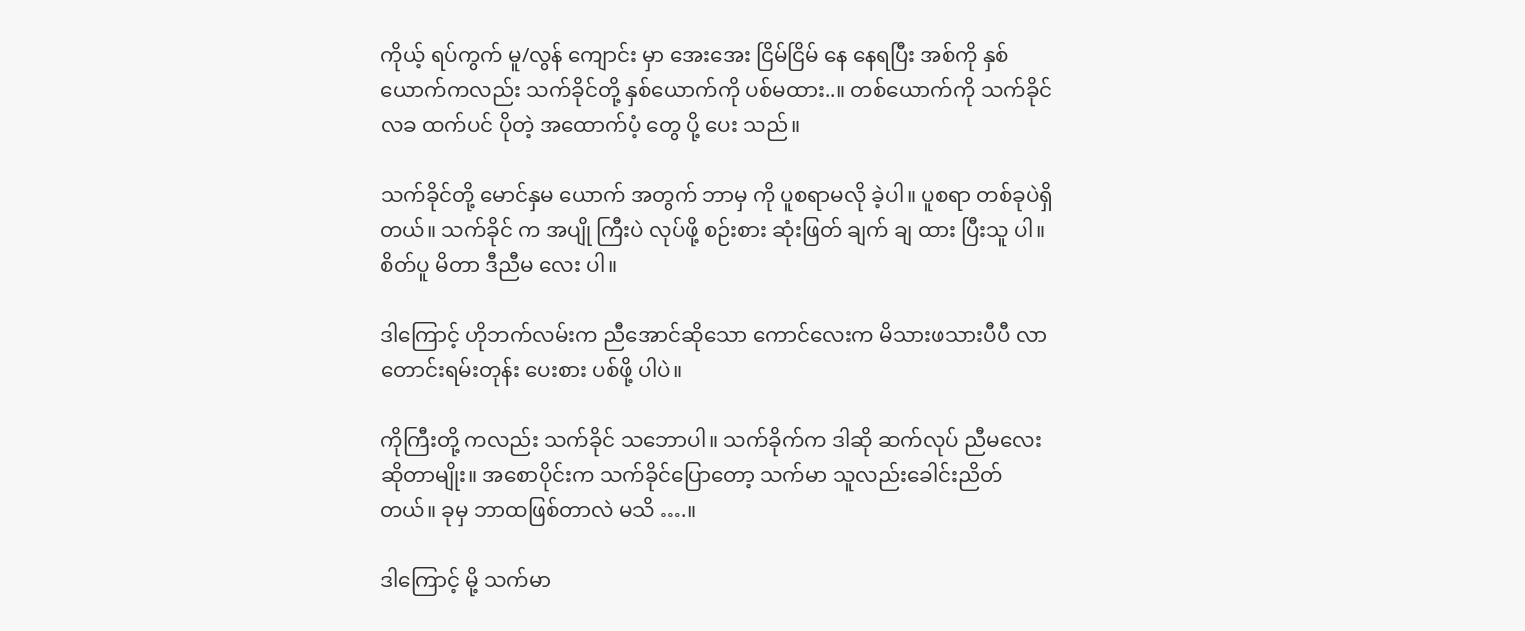ကိုယ့် ရပ်ကွက် မူ/လွန် ကျောင်း မှာ အေးအေး ငြိမ်ငြိမ် နေ နေရပြီး အစ်ကို နှစ်ယောက်ကလည်း သက်ခိုင်တို့ နှစ်ယောက်ကို ပစ်မထား..။ တစ်ယောက်ကို သက်ခိုင် လခ ထက်ပင် ပိုတဲ့ အထောက်ပံ့ တွေ ပို့ ပေး သည်။

သက်ခိုင်တို့ မောင်နှမ ယောက် အတွက် ဘာမှ ကို ပူစရာမလို ခဲ့ပါ။ ပူစရာ တစ်ခုပဲရှိ တယ်။ သက်ခိုင် က အပျို ကြီးပဲ လုပ်ဖို့ စဉ်းစား ဆုံးဖြတ် ချက် ချ ထား ပြီးသူ ပါ။ စိတ်ပူ မိတာ ဒီညီမ လေး ပါ။

ဒါကြောင့် ဟိုဘက်လမ်းက ညီအောင်ဆိုသော ကောင်လေးက မိသားဖသားပီပီ လာတောင်းရမ်းတုန်း ပေးစား ပစ်ဖို့ ပါပဲ။

ကိုကြီးတို့ ကလည်း သက်ခိုင် သဘောပါ။ သက်ခိုက်က ဒါဆို ဆက်လုပ် ညီမလေး ဆိုတာမျိုး။ အစောပိုင်းက သက်ခိုင်ပြောတော့ သက်မာ သူလည်းခေါင်းညိတ်တယ်။ ခုမှ ဘာထဖြစ်တာလဲ မသိ ….။

ဒါကြောင့် မို့ သက်မာ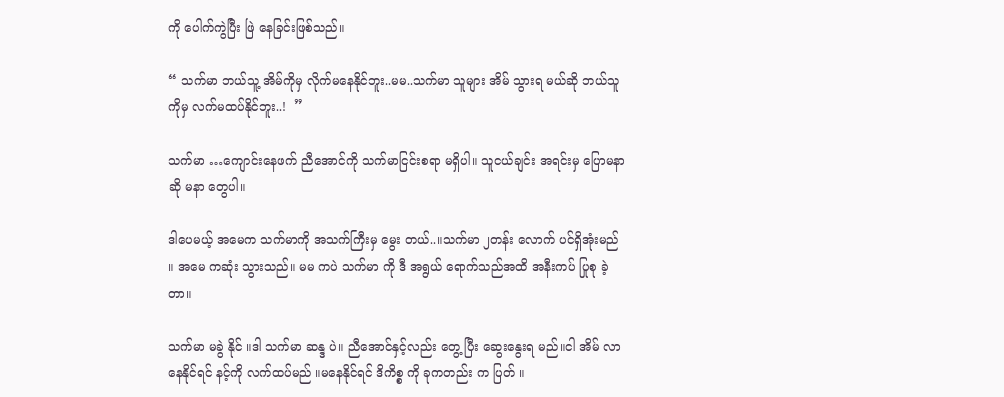ကို ပေါက်ကွဲပြီး ဖြဲ နေခြင်းဖြစ်သည်။

“ သက်မာ ဘယ်သူ့ အိမ်ကိုမှ လိုက်မနေနိုင်ဘူး..မမ..သက်မာ သူများ အိမ် သွားရ မယ်ဆို ဘယ်သူကိုမှ လက်မထပ်နိုင်ဘူး..!  ”

သက်မာ …ကျောင်းနေဖက် ညီအောင်ကို သက်မာငြင်းစရာ မရှိပါ။ သူငယ်ချင်း အရင်းမှ ပြောမနာ ဆို မနာ တွေပါ။

ဒါပေမယ့် အမေက သက်မာကို အသက်ကြီးမှ မွေး တယ်..။သက်မာ ၂တန်း လောက် ပင်ရှိအုံးမည် ။ အမေ ကဆုံး သွားသည်။ မမ ကပဲ သက်မာ ကို ဒီ အရွယ် ရောက်သည်အထိ အနီးကပ် ပြုစု ခဲ့ တာ။

သက်မာ မခွဲ နိုင် ။ဒါ သက်မာ ဆန္ဒ ပဲ။ ညီအောင်နှင့်လည်း တွေ့ ပြီး ဆွေးနွေးရ မည်။ငါ အိမ် လာနေနိုင်ရင် နင့်ကို လက်ထပ်မည် ။မနေနိုင်ရင် ဒိကိစ္စ ကို ခုကတည်း က ပြတ် ။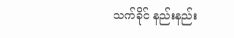သက်ခိုင် နည်းနည်း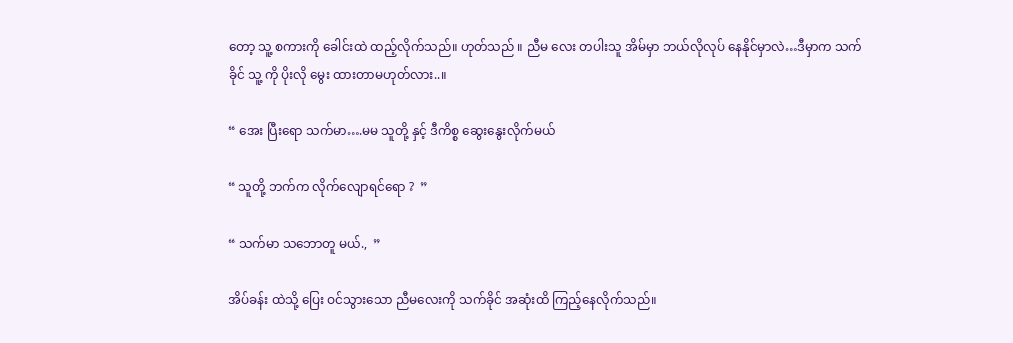တော့ သူ့ စကားကို ခေါင်းထဲ ထည့်လိုက်သည်။ ဟုတ်သည် ။ ညီမ လေး တပါးသူ အိမ်မှာ ဘယ်လိုလုပ် နေနိုင်မှာလဲ…ဒီမှာက သက်ခိုင် သူ့ ကို ပိုးလို မွေး ထားတာမဟုတ်လား..။

“ အေး ပြီးရော သက်မာ….မမ သူတို့ နှင့် ဒီကိစ္စ ဆွေးနွေးလိုက်မယ်

“ သူတို့ ဘက်က လိုက်လျောရင်ရော ?  ”

“ သက်မာ သဘောတူ မယ်.,  ”

အိပ်ခန်း ထဲသို့ ပြေး ဝင်သွားသော ညီမလေးကို သက်ခိုင် အဆုံးထိ ကြည့်နေလိုက်သည်။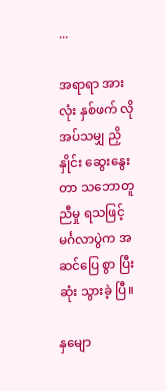...

အရာရာ အားလုံး နှစ်ဖက် လိုအပ်သမျှ ညှိ နှိုင်း ဆွေးနွေး တာ သဘောတူညီမှု ရသဖြင့် မင်္ဂလာပွဲက အဆင်ပြေ စွာ ပြီးဆုံး သွားခဲ့ ပြီ။

နှမျော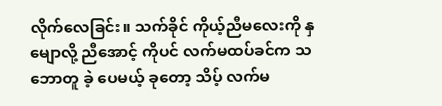လိုက်လေခြင်း။ သက်ခိုင် ကိုယ့်ညီမလေးကို နှမျောလို့ ညီအောင့် ကိုပင် လက်မထပ်ခင်က သဘောတူ ခဲ့ ပေမယ့် ခုတော့ သိပ့် လက်မ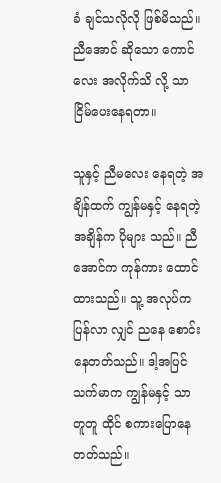ခံ ချင်သလိုလို ဖြစ်မိသည်။ ညီအောင် ဆိုသော ကောင်လေး အလိုက်သိ လို့ သာ ငြိမ်ပေးနေရတာ။

သူနှင့် ညီမလေး နေရတဲ့ အချိန်ထက် ကျွန်မနှင့် နေရတဲ့ အချိန်က ပိုများ သည်။ ညီအောင်က ကုန်ကား ထောင်ထားသည်။ သူ့ အလုပ်က ပြန်လာ လျှင် ညနေ စောင်း နေတတ်သည်။ ဒါ့အပြင် သက်မာက ကျွန်မနှင့် သာ တူတူ ထိုင် စကားပြောနေတတ်သည်။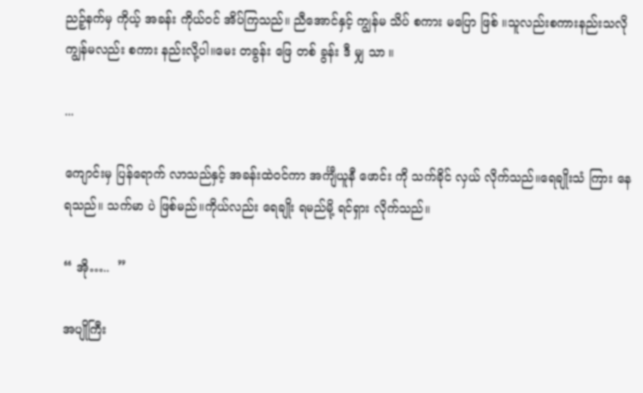ညဉ့်နက်မှ ကိုယ့် အခန်း ကိုယ်ဝင် အိပ်ကြသည်။ ညီအောင်နှင့် ကျွန်မ သိပ် စကား မပြော ဖြစ် ။သူလည်းစကားနည်းသလို ကျွန်မလည်း စကား နည်းလို့ပါ။မေး တခွန်း ဖြေ တစ် ခွန်း ဒီ မျှ သာ ။

...

ကျောင်းမှ ပြန်ရောက် လာသည်နှင့် အခန်းထဲဝင်ကာ အင်္ကျီယူနီ ဖောင်း ကို သက်ခိုင် လှယ် လိုက်သည်။ရေချိုးသံ ကြား နေရသည်။ သက်မာ ပဲ ဖြစ်မည်။ကိုယ်လည်း ရေချိုး ရမည်မို့ ရင်ရှား လိုက်သည်။

“ အို…..  ”

အပျိုကြီး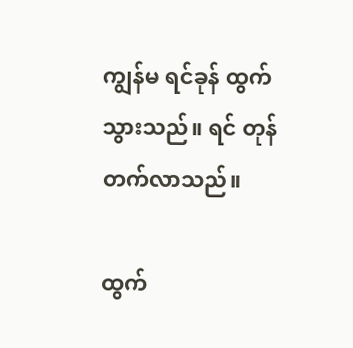ကျွန်မ ရင်ခုန် ထွက် သွားသည်။ ရင် တုန်တက်လာသည်။

ထွက်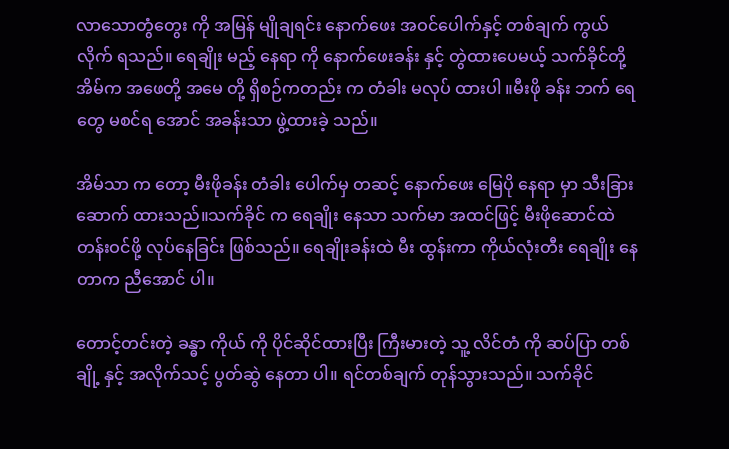လာသောတွံတွေး ကို အမြန် မျိုချရင်း နောက်ဖေး အဝင်ပေါက်နှင့် တစ်ချက် ကွယ် လိုက် ရသည်။ ရေချိုး မည့် နေရာ ကို နောက်ဖေးခန်း နှင့် တွဲထားပေမယ့် သက်ခိုင်တို့ အိမ်က အဖေတို့ အမေ တို့ ရှိစဉ်ကတည်း က တံခါး မလုပ် ထားပါ ။မီးဖို ခန်း ဘက် ရေတွေ မစင်ရ အောင် အခန်းသာ ဖွဲ့ထားခဲ့ သည်။

အိမ်သာ က တော့ မီးဖိုခန်း တံခါး ပေါက်မှ တဆင့် နောက်ဖေး မြေပို နေရာ မှာ သီးခြား ဆောက် ထားသည်။သက်ခိုင် က ရေချိုး နေသာ သက်မာ အထင်ဖြင့် မီးဖိုဆောင်ထဲ တန်းဝင်ဖို့ လုပ်နေခြင်း ဖြစ်သည်။ ရေချိုးခန်းထဲ မီး ထွန်းကာ ကိုယ်လုံးတီး ရေချိုး နေတာက ညီအောင် ပါ။

တောင့်တင်းတဲ့ ခန္ဓာ ကိုယ် ကို ပိုင်ဆိုင်ထားပြီး ကြီးမားတဲ့ သူ့ လိင်တံ ကို ဆပ်ပြာ တစ်ချို့ နှင့် အလိုက်သင့် ပွတ်ဆွဲ နေတာ ပါ။ ရင်တစ်ချက် တုန်သွားသည်။ သက်ခိုင်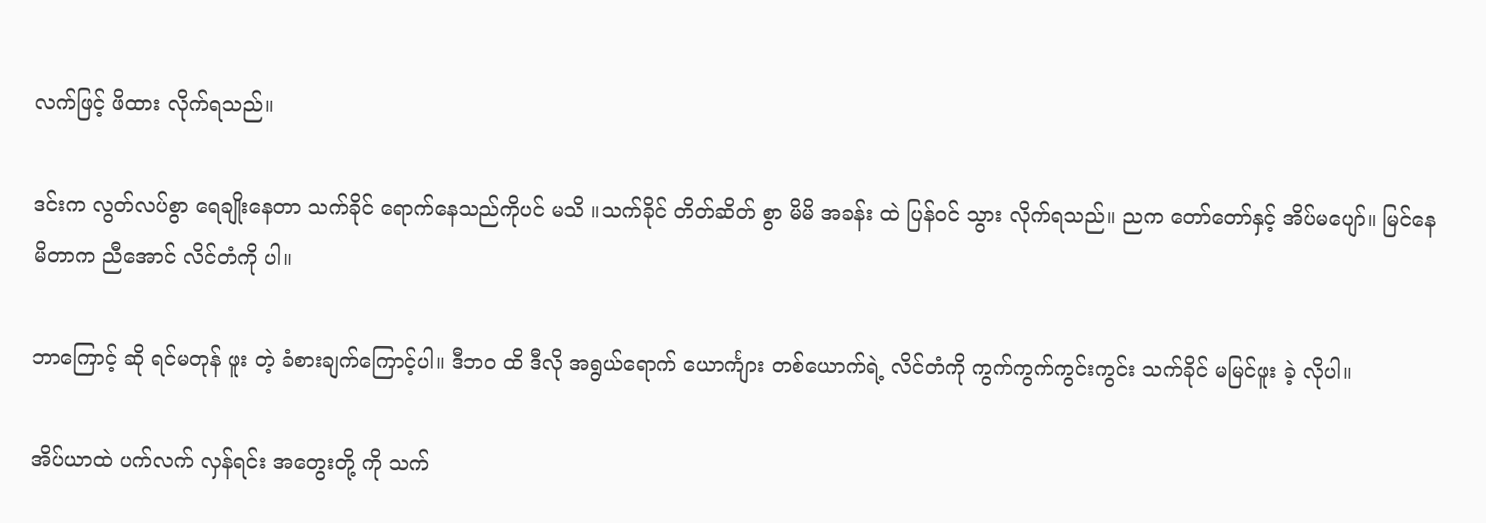လက်ဖြင့် ဖိထား လိုက်ရသည်။

ဒင်းက လွတ်လပ်စွာ ရေချိုးနေတာ သက်ခိုင် ရောက်နေသည်ကိုပင် မသိ ။သက်ခိုင် တိတ်ဆိတ် စွာ မိမိ အခန်း ထဲ ပြန်ဝင် သွား လိုက်ရသည်။ ညက တော်တော်နှင့် အိပ်မပျော်။ မြင်နေမိတာက ညီအောင် လိင်တံကို ပါ။

ဘာကြောင့် ဆို ရင်မတုန် ဖူး တဲ့ ခံစားချက်ကြောင့်ပါ။ ဒီဘဝ ထိ ဒီလို အရွယ်ရောက် ယောင်္ကျား တစ်ယောက်ရဲ့ လိင်တံကို ကွက်ကွက်ကွင်းကွင်း သက်ခိုင် မမြင်ဖူး ခဲ့ လိုပါ။

အိပ်ယာထဲ ပက်လက် လှန်ရင်း အတွေးတို့ ကို သက်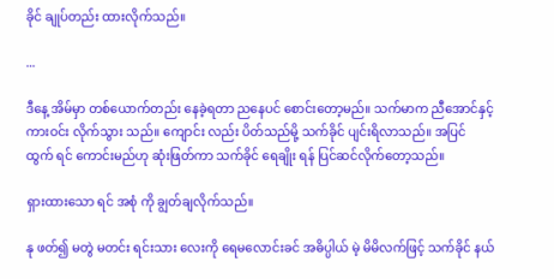ခိုင် ချုပ်တည်း ထားလိုက်သည်။

...

ဒီနေ့ အိမ်မှာ တစ်ယောက်တည်း နေခဲ့ရတာ ညနေပင် စောင်းတော့မည်။ သက်မာက ညီအောင်နှင့် ကားဝင်း လိုက်သွား သည်။ ကျောင်း လည်း ပိတ်သည်မို့ သက်ခိုင် ပျင်းရိလာသည်။ အပြင် ထွက် ရင် ကောင်းမည်ဟု ဆုံးဖြတ်ကာ သက်ခိုင် ရေချိုး ရန် ပြင်ဆင်လိုက်တော့သည်။

ရှားထားသော ရင် အစုံ ကို ချွတ်ချလိုက်သည်။

နု ဖတ်၍ မတွဲ မတင်း ရင်းသား လေးကို ရေမလောင်းခင် အဓိပ္ပါယ် မဲ့ မိမိလက်ဖြင့် သက်ခိုင် နယ်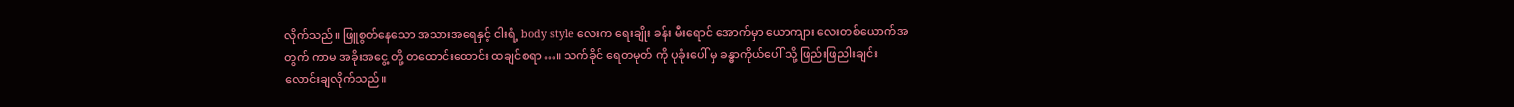လိုက်သည်။ ဖြူစွတ်နေသော အသားအရေနှင့် ငါးရံ့ body style လေးက ရေးချိုး ခန်း မီးရောင် အောက်မှာ ယောကျား လေးတစ်ယောက်အတွက် ကာမ အခိုးအငွေ့ တို့ တထောင်းထောင်း ထချင်စရာ…။ သက်ခိုင် ရေတမုတ် ကို ပုခုံးပေါ် မှ ခန္ဓာကိုယ်ပေါ် သို့ ဖြည်းဖြညါးချင်း လောင်းချလိုက်သည်။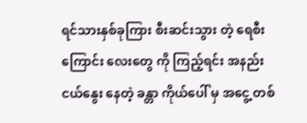ရင်သားနှစ်ခုကြား စီးဆင်းသွား တဲ့ ရေစီးကြောင်း လေးတွေ ကို ကြည့်ရင်း အနည်းငယ်နွေး နေတဲ့ ခန္တာ ကိုယ်ပေါ် မှ အငွေ့ တစ်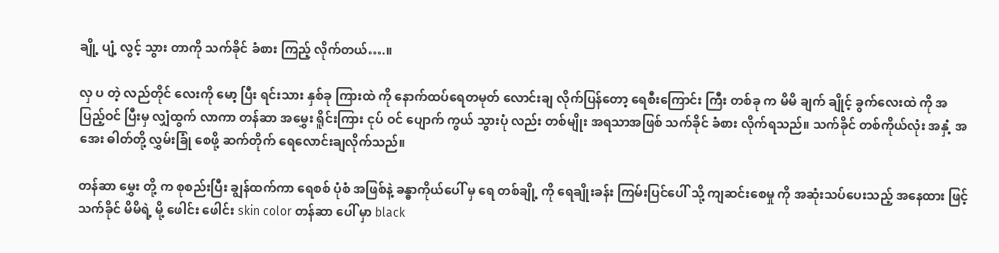ချို့ ပျံ့ လွင့် သွား တာကို သက်ခိုင် ခံစား ကြည့် လိုက်တယ်….။

လှ ပ တဲ့ လည်တိုင် လေးကို မော့ ပြီး ရင်းသား နှစ်ခု ကြားထဲ ကို နောက်ထပ်ရေတမုတ် လောင်းချ လိုက်ပြန်တော့ ရေစီးကြောင်း ကြီး တစ်ခု က မိမိ ချက် ချိုင့် ခွက်လေးထဲ ကို အပြည့်ဝင် ပြီးမှ လျှံထွက် လာကာ တန်ဆာ အမွှေး ရိူင်းကြား ငုပ် ဝင် ပျောက် ကွယ် သွားပုံ လည်း တစ်မျိုး အရသာအဖြစ် သက်ခိုင် ခံစား လိုက်ရသည်။ သက်ခိုင် တစ်ကိုယ်လုံး အနှံ့ အအေး ဓါတ်တို့ လွှမ်းခြုံ စေဖို့ ဆက်တိုက် ရေလောင်းချလိုက်သည်။

တန်ဆာ မွှေး တို့ က စုစည်းပြီး ချွန်ထက်ကာ ရေစစ် ပုံစံ အဖြစ်နဲ့ ခန္ဓာကိုယ်ပေါ် မှ ရေ တစ်ချို့ ကို ရေချိုးခန်း ကြမ်းပြင်ပေါ် သို့ ကျဆင်းစေမှု ကို အဆုံးသပ်ပေးသည့် အနေထား ဖြင့် သက်ခိုင် မိမိရဲ့ မို့ ဖေါင်း ဖေါင်း skin color တန်ဆာ ပေါ် မှာ black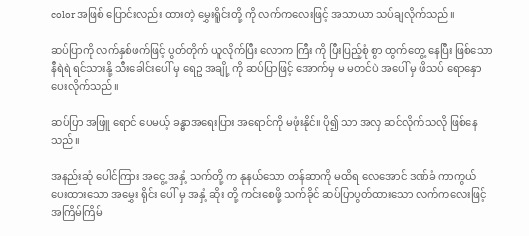color အဖြစ် ပြောင်းလည်း ထားတဲ့ မွှေးရိူင်းတို့ ကို လက်ကလေးဖြင့် အသာယာ သပ်ချလိုက်သည်။

ဆပ်ပြာကို လက်နှစ်ဖက်ဖြင့် ပွတ်တိုက် ယူလိုက်ပြီး လောက ကြီး ကို ပြီးပြည့်စုံ စွာ ထွက်တွေ့ နေပြီး ဖြစ်သော နီရဲရဲ ရင်သားနို့ သီးခေါင်းပေါ် မှ ရေဥ အချို့ ကို ဆပ်ပြာဖြင့် အောက်မှ မ မတင်ပဲ အပေါ် မှ ဖိသပ် ရောနှော ပေးလိုက်သည်။

ဆပ်ပြာ အဖြူ ရောင် ပေမယ့် ခန္ဓာအရေးပြား အရောင်ကို မဖုံးနိုင်။ ပို၍ သာ အလှ ဆင်လိုက်သလို ဖြစ်နေသည်။

အနည်းဆုံ ပေါင်ကြား အငွေ့ အနှံ့ သက်တို့ က နုနယ်သော တန်ဆာကို မထိရ လေအောင် ဒဏ်ခံ ကာကွယ် ပေးထားသော အမွှေး ရိုင်း ပေါ် မှ အနှံ့ ဆိုး တို့ ကင်းစေဖို့ သက်ခိုင် ဆပ်ပြာပွတ်ထားသော လက်ကလေးဖြင့် အကြိမ်ကြိမ်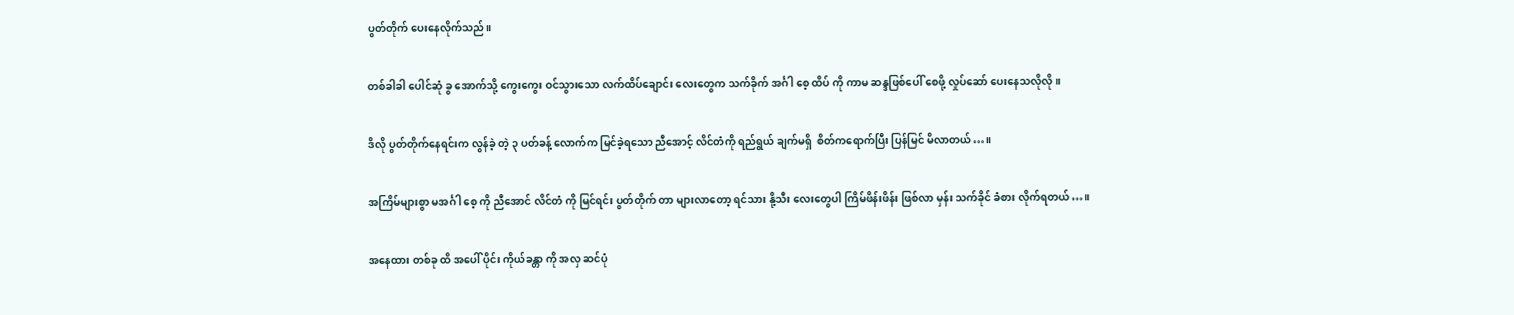ပွတ်တိုက် ပေးနေလိုက်သည်။

တစ်ခါခါ ပေါင်ဆုံ ခွ အောက်သို့ ကွေးကွေး ဝင်သွားသော လက်ထိပ်ချောင်း လေးတွေက သက်ခိုက် အင်္ဂါ စေ့ ထိပ် ကို ကာမ ဆန္ဒဖြစ်ပေါ် စေဖို့ လှုပ်ဆော် ပေးနေသလိုလို။

ဒိလို ပွတ်တိုက်နေရင်းက လွန်ခဲ့ တဲ့ ၃ ပတ်ခန့် လောက်က မြင်ခဲ့ရသော ညီအောင့် လိင်တံကို ရည်ရွယ် ချက်မရှိ  စိတ်ကရောက်ပြီး ပြန်မြင် မိလာတယ်…။

အကြိမ်များစွာ မအင်္ဂါ စေ့ ကို ညီအောင် လိင်တံ ကို မြင်ရင်း ပွတ်တိုက် တာ များလာတော့ ရင်သား နို့သီး လေးတွေပါ ကြိမ်ဖိန်းဖိန်း ဖြစ်လာ မှန်း သက်ခိုင် ခံစား လိုက်ရတယ်…။

အနေထား တစ်ခု ထိ အပေါ် ပိုင်း ကိုယ်ခန္တာ ကို အလှ ဆင်ပုံ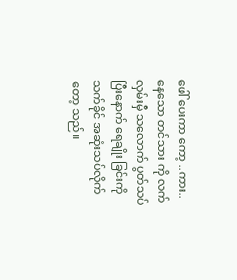ဖေါ် ပေးကာ ကော့ ..ကား.. နေသော တင်သား ကို လက်လှမ်းမှီ သလောက် ပွတ်သပ်ပြီးနောက် ရေချိုး ခြင်းကို သက်ခိုင် အဆုံးသပ်လိုက်တော့ သည်။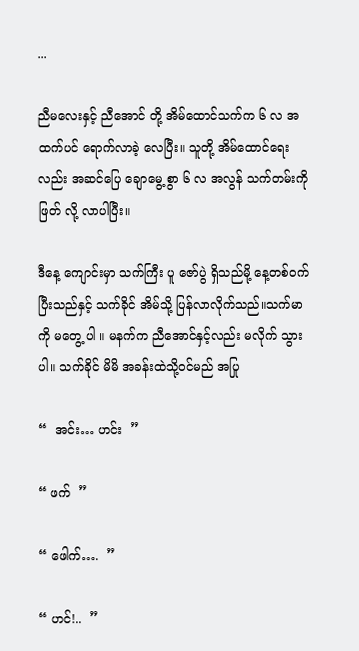...

ညီမလေးနှင့် ညီအောင် တို့ အိမ်ထောင်သက်က ၆ လ အထက်ပင် ရောက်လာခဲ့ လေပြီး။ သူတို့ အိမ်ထောင်ရေး လည်း အဆင်ပြေ ချောမွေ့ စွာ ၆ လ အလွန် သက်တမ်းကို ဖြတ် လို့ လာပါပြီး။

ဒီနေ့ ကျောင်းမှာ သက်ကြီး ပူ ဇော်ပွဲ ရှိသည်မို့ နေ့တစ်ဝက် ပြီးသည်နှင့် သက်ခိုင် အိမ်သို့ ပြန်လာလိုက်သည်။သက်မာကို မတွေ့ ပါ ။ မနက်က ညီအောင်နှင့်လည်း မလိုက် သွားပါ။ သက်ခိုင် မိမိ အခန်းထဲသို့ဝင်မည် အပြု

“  အင်း… ဟင်း  ”

“ ဖက်  ”

“ ဖေါက်….  ”

“ ဟင်!..  ”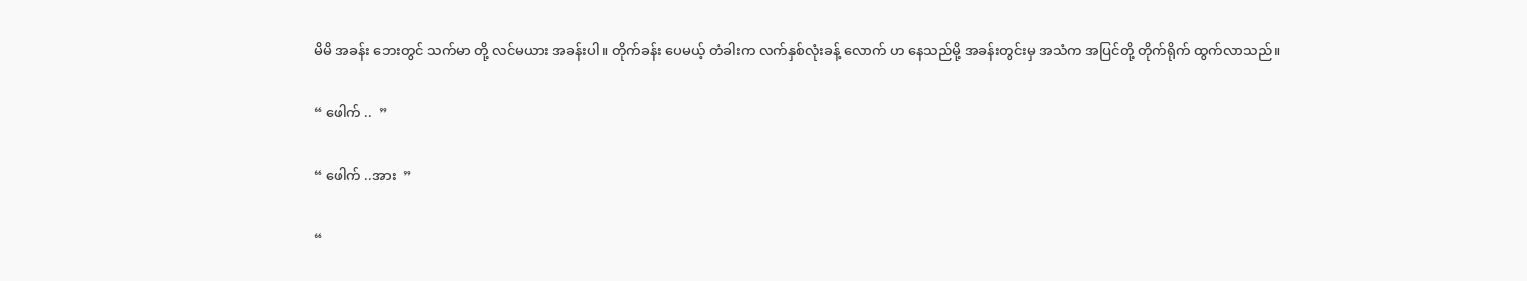မိမိ အခန်း ဘေးတွင် သက်မာ တို့ လင်မယား အခန်းပါ။ တိုက်ခန်း ပေမယ့် တံခါးက လက်နှစ်လုံးခန့် လောက် ဟ နေသည်မို့ အခန်းတွင်းမှ အသံက အပြင်တို့ တိုက်ရိုက် ထွက်လာသည်။

“ ဖေါက် ..  ”

“ ဖေါက် ..အား  ”

“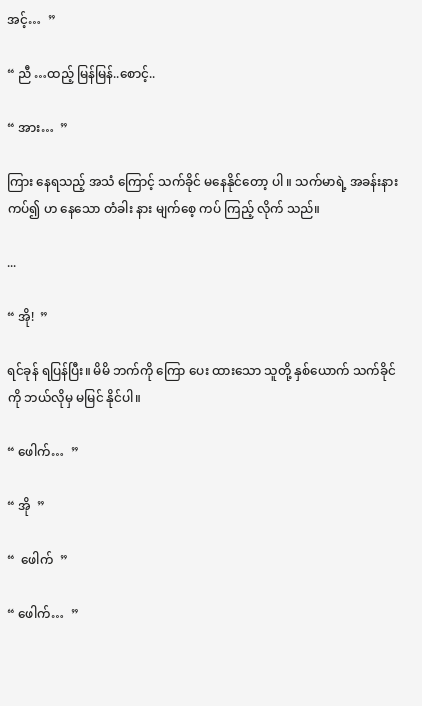အင့်…  ”

“ ညီ …ထည့် မြန်မြန်..စောင့်..

“ အား…  ”

ကြား နေရသည့် အသံ ကြောင့် သက်ခိုင် မနေနိုင်တော့ ပါ ။ သက်မာရဲ့ အခန်းနားကပ်၍ ဟ နေသော တံခါး နား မျက်စေ့ ကပ် ကြည့် လိုက် သည်။

...

“ အို!  ”

ရင်ခုန် ရပြန်ပြီး။ မိမိ ဘက်ကို ကြော ပေး ထားသော သူတို့ နှစ်ယောက် သက်ခိုင် ကို ဘယ်လိုမှ မမြင် နိုင်ပါ။

“ ဖေါက်…  ”

“ အို  ”

“  ဖေါက်  ”

“ ဖေါက်…  ”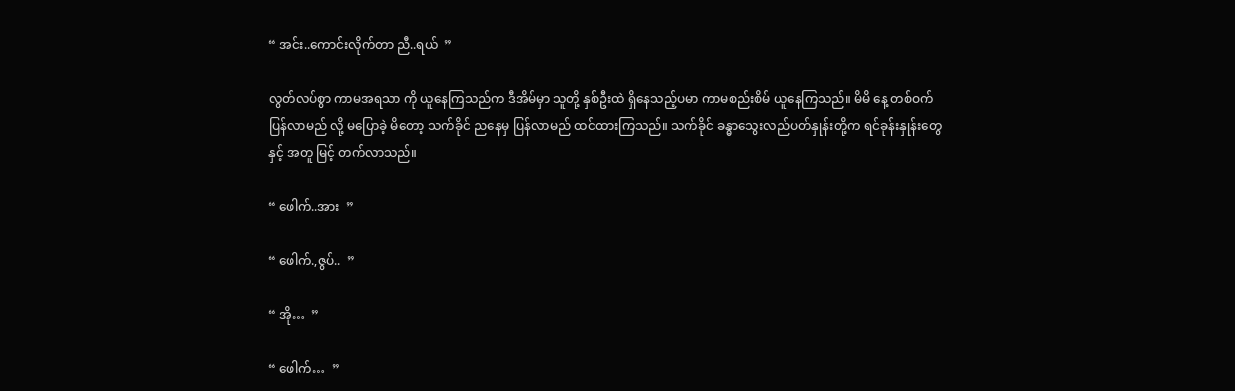“ အင်း..ကောင်းလိုက်တာ ညီ..ရယ်  ”

လွတ်လပ်စွာ ကာမအရသာ ကို ယူနေကြသည်က ဒီအိမ်မှာ သူတို့ နှစ်ဦးထဲ ရှိနေသည့်ပမာ ကာမစည်းစိမ် ယူနေကြသည်။ မိမိ နေ့ တစ်ဝက် ပြန်လာမည် လို့ မပြောခဲ့ မိတော့ သက်ခိုင် ညနေမှ ပြန်လာမည် ထင်ထားကြသည်။ သက်ခိုင် ခန္ဓာသွေးလည်ပတ်နှုန်းတို့က ရင်ခုန်းနှုန်းတွေနှင့် အတူ မြင့် တက်လာသည်။

“ ဖေါက်..အား  ”

“ ဖေါက်.,ဇွပ်..  ”

“ အို…  ”

“ ဖေါက်…  ”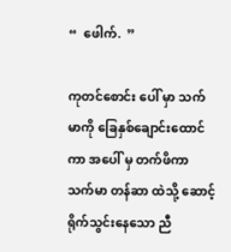“  ဖေါက်.  ”

ကုတင်စောင်း ပေါ် မှာ သက်မာကို ခြေနှစ်ချောင်းထောင်ကာ အပေါ် မှ တက်ဖိကာ သက်မာ တန်ဆာ ထဲသို့ ဆောင့် ရိုက်သွင်းနေသော ညီ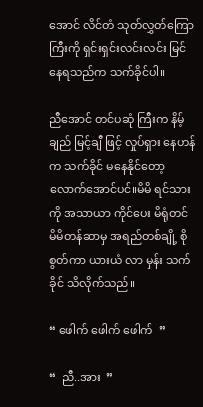အောင် လိင်တံ သုတ်လွှတ်ကြော ကြီးကို ရှင်းရှင်းလင်းလင်း မြင်နေရသည်က သက်ခိုင်ပါ။

ညီအောင် တင်ပဆုံ ကြီးက နိမ့်ချည် မြင့်ချီ ဖြင့် လှုပ်ရှား နေဟန်က သက်ခိုင် မနေနိုင်တော့လောက်အောင်ပင်။မိမိ ရင်သားကို အသာယာ ကိုင်ပေး မိရုံတင် မိမိတန်ဆာမှ အရည်တစ်ချို့ စိုစွတ်ကာ ယားယံ လာ မှန်း သက် ခိုင် သိလိုက်သည်။

“ ဖေါက် ဖေါက် ဖေါက်  ”

“  ညီ..အား  ”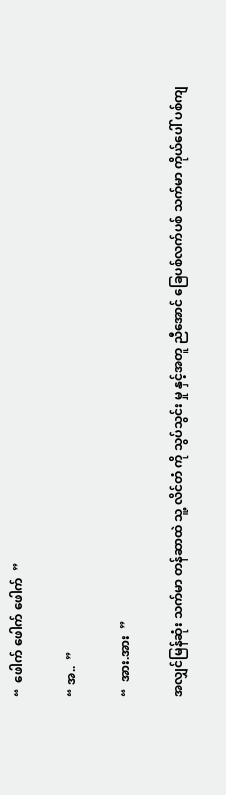“  ဖေါက် ဖေါက် ဖေါက်  ”

“ အ..  ”

“  အား.အား  ”

အလျှင်မြန်ဆုံး သက်မာ တန်ဆာထဲ သူ့ လိင်တံ ကို သွပ်သွင်း မှု နှင့်အတူ ညီအောင် ခြေပစ်လက်ပစ် သက်မာ ကိုယ်ပေါ် ပစ်ကျ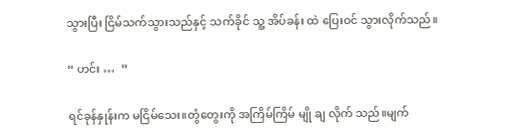သွားပြီး ငြိမ်သက်သွားသည်နှင့် သက်ခိုင် သူ့ အိပ်ခန်း ထဲ ပြေးဝင် သွားလိုက်သည်။

“ ဟင်း …  ”

ရင်ခုန်နှုန်းက မငြိမ်သေး။တွံတွေးကို အကြိမ်ကြိမ် မျို ချ လိုက် သည်။မျက်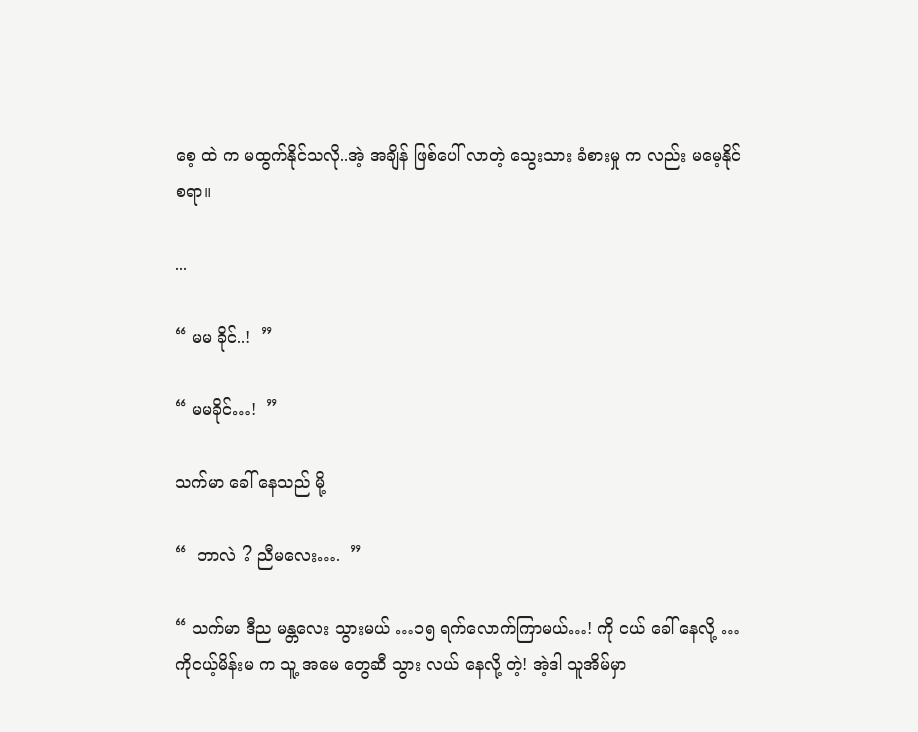စေ့ ထဲ က မထွက်နိုင်သလို..အဲ့ အချိန် ဖြစ်ပေါ် လာတဲ့ သွေးသား ခံစားမှု က လည်း မမေ့နိုင်စရာ။

...

“ မမ ခိုင်..!  ”

“ မမခိုင်…!  ”

သက်မာ ခေါ် နေသည် မို့

“  ဘာလဲ ? ညီမလေး….  ”

“ သက်မာ ဒီည မန္တလေး သွားမယ် …၁၅ ရက်လောက်ကြာမယ်…! ကို ငယ် ခေါ် နေလို့ …ကိုငယ့်မိန်းမ က သူ့ အမေ တွေဆီ သွား လယ် နေလို့ တဲ့! အဲ့ဒါ သူအိမ်မှာ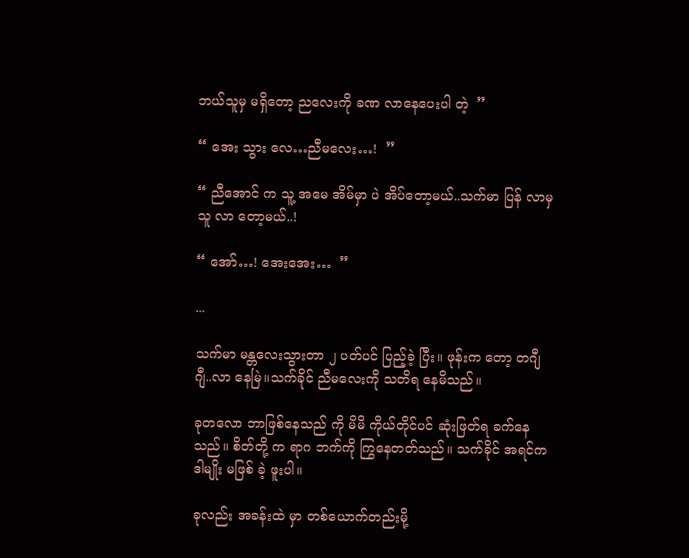ဘယ်သူမှ မရှိတော့ ညလေးကို ခဏ လာနေပေးပါ တဲ့  ”

“ အေး သွား လေ…ညီမလေး…!  ”

“ ညီအောင် က သူ့ အမေ အိမ်မှာ ပဲ အိပ်တော့မယ်..သက်မာ ပြန် လာမှ သူ လာ တော့မယ်..!

“ အော်…! အေးအေး…  ”

...

သက်မာ မန္တလေးသွားတာ ၂ ပတ်ပင် ပြည့်ခဲ့ ပြီး။ ဖုန်းက တော့ တဂျီဂျီ..လာ နေမြဲ။သက်ခိုင် ညီမလေးကို သတိရ နေမိသည်။

ခုတလော ဘာဖြစ်နေသည် ကို မိမိ ကိုယ်တိုင်ပင် ဆုံးဖြတ်ရ ခက်နေသည်။ စိတ်တို့ က ရာဂ ဘက်ကို ကြွနေတတ်သည်။ သက်ခိုင် အရင်က ဒါမျိုး မဖြစ် ခဲ့ ဖူးပါ။

ခုလည်း အခန်းထဲ မှာ တစ်ယောက်တည်းမို့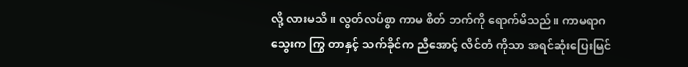လို့ လားမသိ ။ လွတ်လပ်စွာ ကာမ စိတ် ဘက်ကို ရောက်မိသည်။ ကာမရာဂ သွေးက ကြွ တာနှင့် သက်ခိုင်က ညီအောင့် လိင်တံ ကိုသာ အရင်ဆုံးပြေးမြင်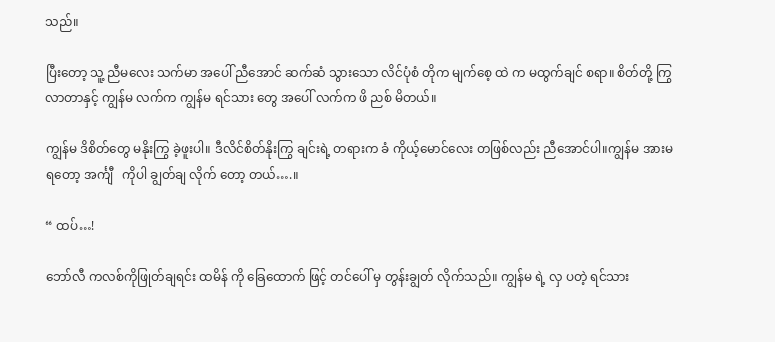သည်။

ပြီးတော့ သူ့ ညီမလေး သက်မာ အပေါ် ညီအောင် ဆက်ဆံ သွားသော လိင်ပုံစံ တိုက မျက်စေ့ ထဲ က မထွက်ချင် စရာ။ စိတ်တို့ ကြွလာတာနှင့် ကျွန်မ လက်က ကျွန်မ ရင်သား တွေ အပေါ် လက်က ဖိ ညစ် မိတယ်။

ကျွန်မ ဒိစိတ်တွေ မနိုးကြွ ခဲ့ဖူးပါ။ ဒီလိင်စိတ်နိုးကြွ ချင်းရဲ့ တရားက ခံ ကိုယ့်မောင်လေး တဖြစ်လည်း ညီအောင်ပါ။ကျွန်မ အားမရတော့ အင်္ကျီ   ကိုပါ ချွတ်ချ လိုက် တော့ တယ်….။

“ ထပ်…!

ဘော်လီ ကလစ်ကိုဖြုတ်ချရင်း ထမိန် ကို ခြေထောက် ဖြင့် တင်ပေါ် မှ တွန်းချွတ် လိုက်သည်။ ကျွန်မ ရဲ့ လှ ပတဲ့ ရင်သား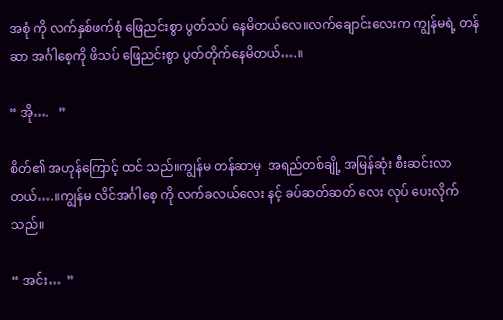အစုံ ကို လက်နှစ်ဖက်စုံ ဖြေညင်းစွာ ပွတ်သပ် နေမိတယ်လေ။လက်ချောင်းလေးက ကျွန်မရဲ့ တန်ဆာ အင်္ဂါစေ့ကို ဖိသပ် ဖြေညင်းစွာ ပွတ်တိုက်နေမိတယ်….။

“ အို….   ”

စိတ်၏ အဟုန်ကြောင့် ထင် သည်။ကျွန်မ တန်ဆာမှ  အရည်တစ်ချို့ အမြန်ဆုံး စီးဆင်းလာတယ်….။ကျွန်မ လိင်အင်္ဂါစေ့ ကို လက်ခလယ်လေး နင့် ခပ်ဆတ်ဆတ် လေး လုပ် ပေးလိုက်သည်။

“ အင်း…  ”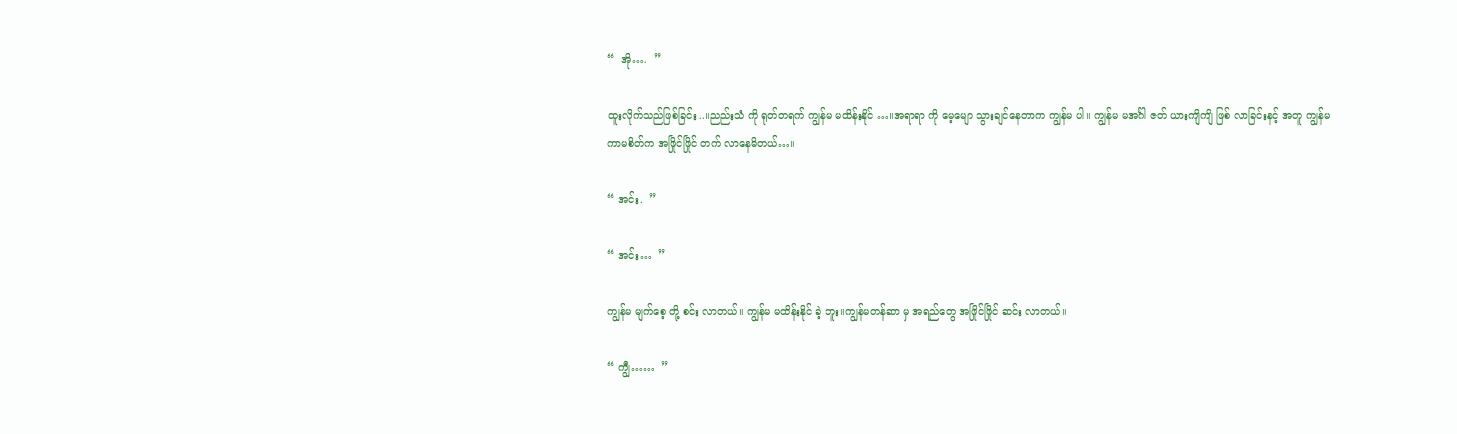“  အို….  ”

ထူးလိုက်သည်ဖြစ်ခြင်း..။ညည်းသံ ကို ရုတ်တရက် ကျွန်မ မထိန်းနိုင် …။အရာရာ ကို မေ့မျော သွားချင်နေတာက ကျွန်မ ပါ။ ကျွန်မ မအင်္ဂါ ဇတ် ယားကျိကျိ ဖြစ် လာခြင်းနင့် အတူ ကျွန်မ ကာမစိတ်က အဖြိုင်ဖြိုင် တက် လာနေမိတယ်…။

“ အင်း.  ”

“ အင်း…  ”

ကျွန်မ မျက်စေ့ တို့ စင်း လာတယ်။ ကျွန်မ မထိန်းနိုင် ခဲ့ ဘူး။ကျွန်မတန်ဆာ မှ အရည်တွေ အဖြိုင်ဖြိုင် ဆင်း လာတယ်။

“ ကျွီ……  ”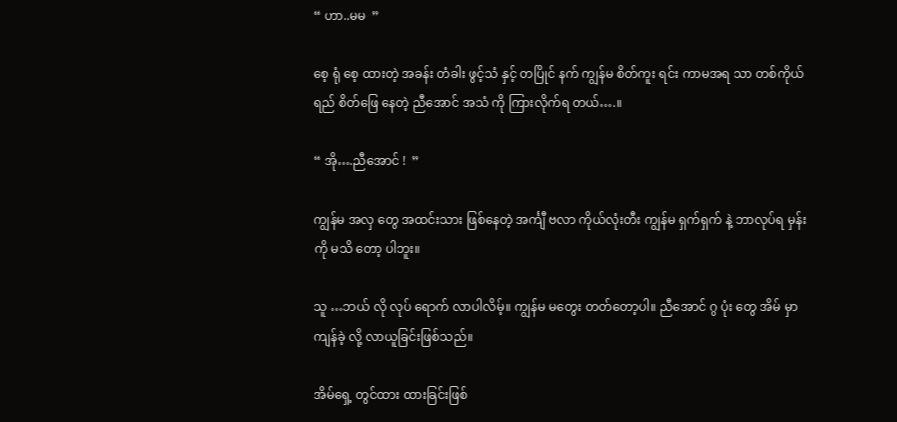“ ဟာ..မမ  ”

စေ့ ရုံ စေ့ ထားတဲ့ အခန်း တံခါး ဖွင့်သံ နှင့် တပြိုင် နက် ကျွန်မ စိတ်ကူး ရင်း ကာမအရ သာ တစ်ကိုယ်ရည် စိတ်ဖြေ နေတဲ့ ညီအောင် အသံ ကို ကြားလိုက်ရ တယ်….။

“ အို….ညီအောင် !  ”

ကျွန်မ အလှ တွေ အထင်းသား ဖြစ်နေတဲ့ အင်္ကျီ ဗလာ ကိုယ်လုံးတီး ကျွန်မ ရှက်ရှက် နဲ့ ဘာလုပ်ရ မှန်း ကို မသိ တော့ ပါဘူး။

သူ …ဘယ် လို လုပ် ရောက် လာပါလိမ့်။ ကျွန်မ မတွေး တတ်တော့ပါ။ ညီအောင် ဂွ ပုံး တွေ အိမ် မှာ ကျန်ခဲ့ လို့ လာယူခြင်းဖြစ်သည်။

အိမ်ရှေ့ တွင်ထား ထားခြင်းဖြစ်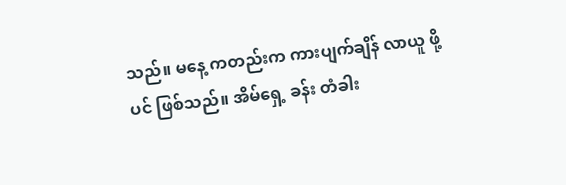သည်။ မနေ့ ကတည်းက ကားပျက်ချိန် လာယူ ဖို့ ပင် ဖြစ်သည်။ အိမ်ရှေ့ ခန်း တံခါး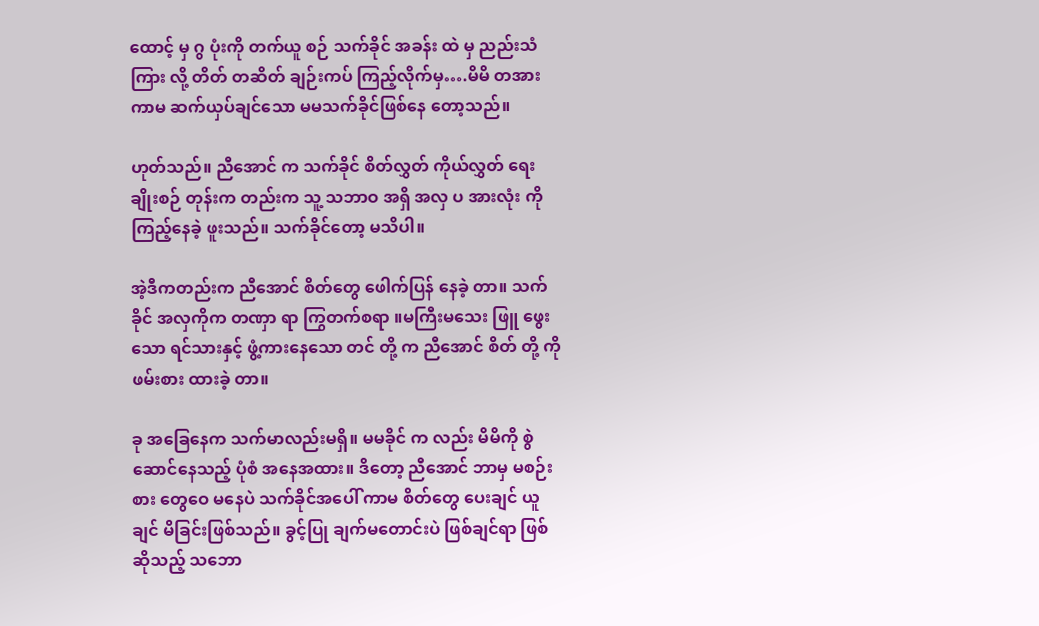ထောင့် မှ ဂွ ပုံးကို တက်ယူ စဉ် သက်ခိုင် အခန်း ထဲ မှ ညည်းသံ ကြား လို့ တိတ် တဆိတ် ချဉ်းကပ် ကြည့်လိုက်မှ….မိမိ တအား ကာမ ဆက်ယှပ်ချင်သော မမသက်ခိုင်ဖြစ်နေ တော့သည်။

ဟုတ်သည်။ ညီအောင် က သက်ခိုင် စိတ်လွှတ် ကိုယ်လွှတ် ရေးချိုးစဉ် တုန်းက တည်းက သူ့ သဘာဝ အရှိ အလှ ပ အားလုံး ကို ကြည့်နေခဲ့ ဖူးသည်။ သက်ခိုင်တော့ မသိပါ။

အဲ့ဒီကတည်းက ညီအောင် စိတ်တွေ ဖေါက်ပြန် နေခဲ့ တာ။ သက်ခိုင် အလှကိုက တဏှာ ရာ ကြွတက်စရာ ။မကြီးမသေး ဖြူ ဖွေး သော ရင်သားနှင့် ဖွံ့ကားနေသော တင် တို့ က ညီအောင် စိတ် တို့ ကို ဖမ်းစား ထားခဲ့ တာ။

ခု အခြေနေက သက်မာလည်းမရှိ။ မမခိုင် က လည်း မိမိကို စွဲ ဆောင်နေသည့် ပုံစံ အနေအထား။ ဒိတော့ ညီအောင် ဘာမှ မစဉ်းစား တွေဝေ မနေပဲ သက်ခိုင်အပေါ် ကာမ စိတ်တွေ ပေးချင် ယူချင် မိခြင်းဖြစ်သည်။ ခွင့်ပြု ချက်မတောင်းပဲ ဖြစ်ချင်ရာ ဖြစ် ဆိုသည့် သဘော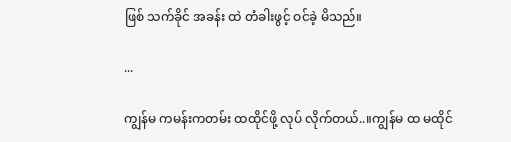ဖြစ် သက်ခိုင် အခန်း ထဲ တံခါးဖွင့် ဝင်ခဲ့ မိသည်။

...

ကျွန်မ ကမန်းကတမ်း ထထိုင်ဖို့ လုပ် လိုက်တယ်..။ကျွန်မ ထ မထိုင်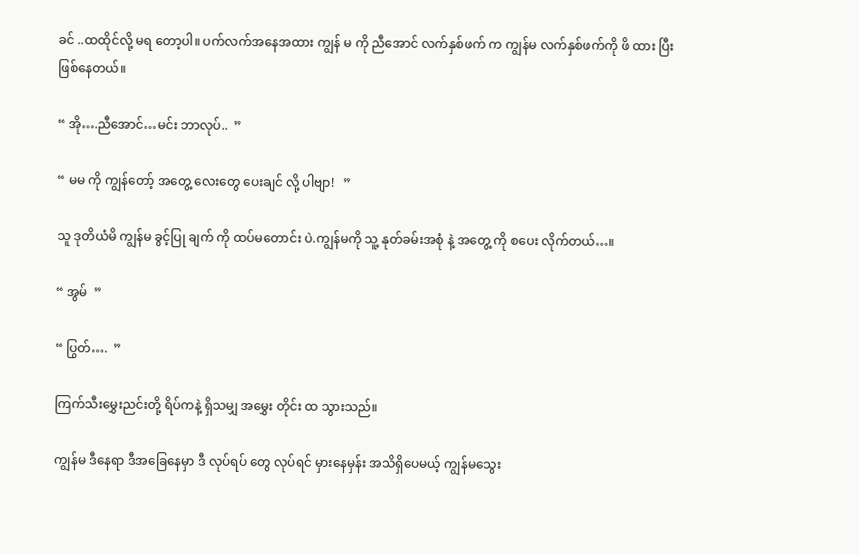ခင် ..ထထိုင်လို့ မရ တော့ပါ။ ပက်လက်အနေအထား ကျွန် မ ကို ညီအောင် လက်နှစ်ဖက် က ကျွန်မ လက်နှစ်ဖက်ကို ဖိ ထား ပြီး ဖြစ်နေတယ်။

“ အို….ညီအောင်…မင်း ဘာလုပ်..  ”

“ မမ ကို ကျွန်တော့် အတွေ့ လေးတွေ ပေးချင် လို့ ပါဗျာ!   ”

သူ ဒုတိယံမိ ကျွန်မ ခွင့်ပြု ချက် ကို ထပ်မတောင်း ပဲ.ကျွန်မကို သူ့ နုတ်ခမ်းအစုံ နဲ့ အတွေ့ ကို စပေး လိုက်တယ်…။

“ အွမ်  ”

“ ပြွတ်….  ”

ကြက်သီးမွှေးညင်းတို့ ရိပ်ကနဲ့ ရှိသမျှ အမွှေး တိုင်း ထ သွားသည်။

ကျွန်မ ဒီနေရာ ဒီအခြေနေမှာ ဒီ လုပ်ရပ် တွေ လုပ်ရင် မှားနေမှန်း အသိရှိပေမယ့် ကျွန်မသွေး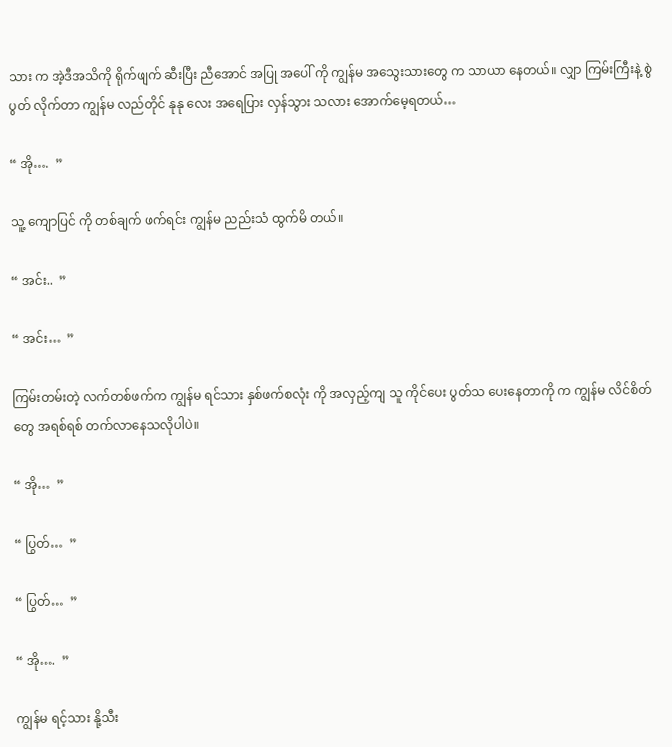သား က အဲ့ဒီအသိကို ရိုက်ဖျက် ဆီးပြီး ညီအောင် အပြု အပေါ် ကို ကျွန်မ အသွေးသားတွေ က သာယာ နေတယ်။ လျှာ ကြမ်းကြီးနဲ့ စွဲ ပွတ် လိုက်တာ ကျွန်မ လည်တိုင် နုနု လေး အရေပြား လှန်သွား သလား အောက်မေ့ရတယ်…

“ အို….  ”

သူ့ ကျောပြင် ကို တစ်ချက် ဖက်ရင်း ကျွန်မ ညည်းသံ ထွက်မိ တယ်။

“ အင်း..  ”

“ အင်း…  ”

ကြမ်းတမ်းတဲ့ လက်တစ်ဖက်က ကျွန်မ ရင်သား နှစ်ဖက်စလုံး ကို အလှည့်ကျ သူ ကိုင်ပေး ပွတ်သ ပေးနေတာကို က ကျွန်မ လိင်စိတ်တွေ အရစ်ရစ် တက်လာနေသလိုပါပဲ။

“ အို…  ”

“ ပြွတ်…  ”

“ ပြွတ်…  ”

“ အို….  ”

ကျွန်မ ရင့်သား နို့သီး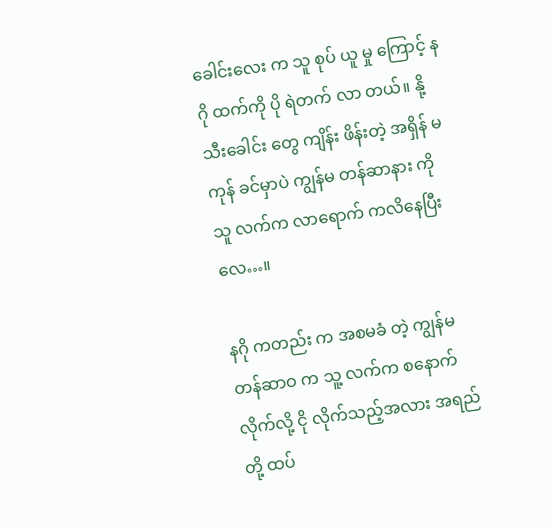ခေါင်းလေး က သူ စုပ် ယူ မှု ကြောင့် နဂို ထက်ကို ပို ရဲတက် လာ တယ်။ နို့ သီးခေါင်း တွေ ကျိန်း ဖိန်းတဲ့ အရှိန် မကုန် ခင်မှာပဲ ကျွန်မ တန်ဆာနား ကို သူ လက်က လာရောက် ကလိနေပြီး လေ…။

နဂို ကတည်း က အစမခံ တဲ့ ကျွန်မတန်ဆာဝ က သူ့ လက်က စနောက်လိုက်လို့ ငို လိုက်သည့်အလား အရည်တို့ ထပ်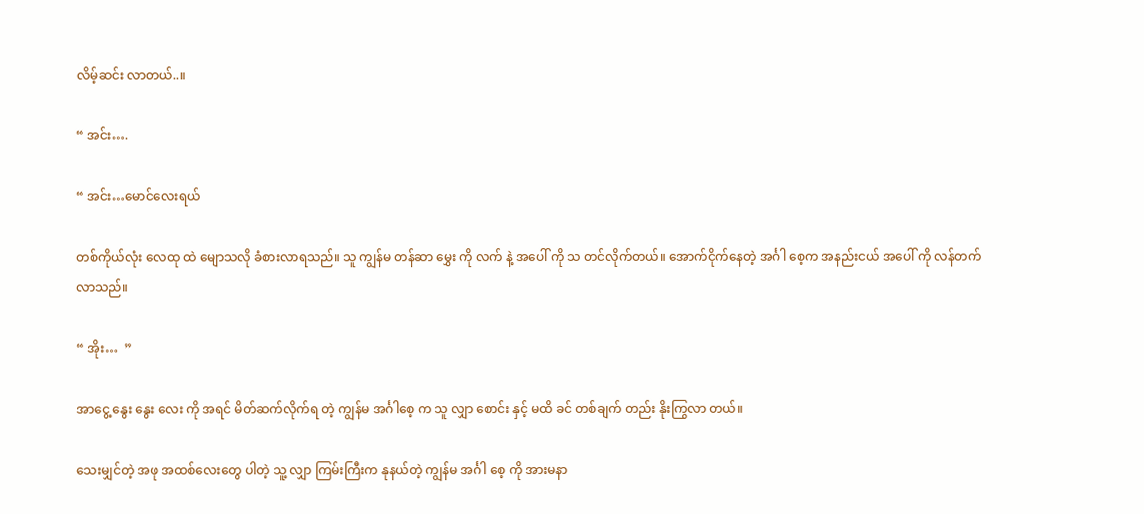လိမ့်ဆင်း လာတယ်..။

“ အင်း….

“ အင်း…မောင်လေးရယ်

တစ်ကိုယ်လုံး လေထု ထဲ မျောသလို ခံစားလာရသည်။ သူ ကျွန်မ တန်ဆာ မွှေး ကို လက် နဲ့ အပေါ် ကို သ တင်လိုက်တယ်။ အောက်ငိုက်နေတဲ့ အင်္ဂါ စေ့က အနည်းငယ် အပေါ် ကို လန်တက် လာသည်။

“ အိုး…  ”

အာငွေ့ နွေး နွေး လေး ကို အရင် မိတ်ဆက်လိုက်ရ တဲ့ ကျွန်မ အင်္ဂါစေ့ က သူ လျှာ စောင်း နှင့် မထိ ခင် တစ်ချက် တည်း နိုးကြွလာ တယ်။

သေးမျှင်တဲ့ အဖု အထစ်လေးတွေ ပါတဲ့ သူ့ လျှာ ကြမ်းကြီးက နုနယ်တဲ့ ကျွန်မ အင်္ဂါ စေ့ ကို အားမနာ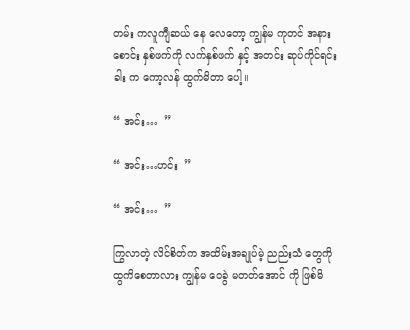တမ်း ကလူကျီဆယ် နေ လေတော့ ကျွန်မ ကုတင် အနားစောင်း နှစ်ဖက်ကို လက်နှစ်ဖက် နှင့် အတင်း ဆုပ်ကိုင်ရင်း ခါး က ကော့လန် ထွက်မိတာ ပေါ့။

“ အင်း…  ”

“ အင်း…ဟင်း  ”

“ အင်း…  ”

ကြွလာတဲ့ လိင်စိတ်က အထိမ်းအချုပ်မဲ့ ညည်းသံ တွေကို ထွကိစေတာလား ကျွန်မ ဝေခွဲ မတတ်အောင် ကို ဖြစ်မိ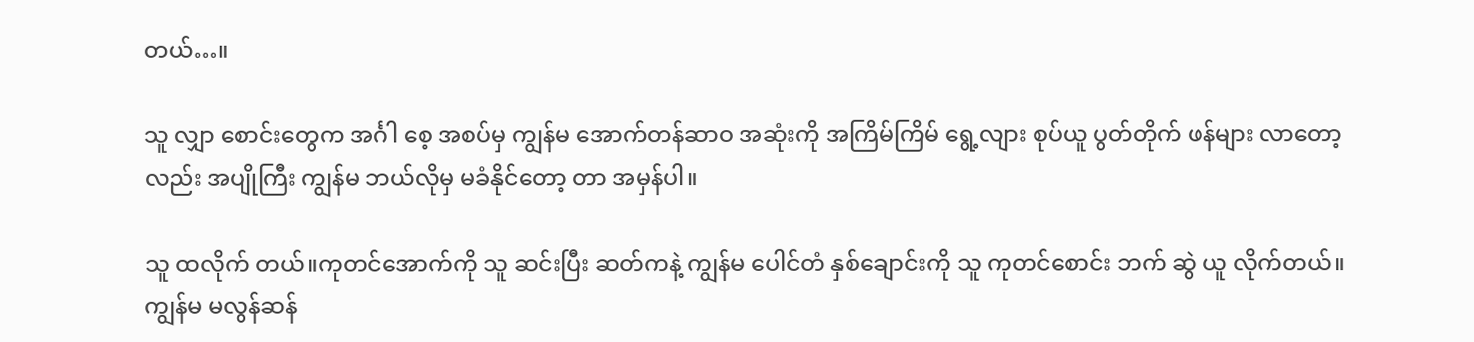တယ်…။

သူ လျှာ စောင်းတွေက အင်္ဂါ စေ့ အစပ်မှ ကျွန်မ အောက်တန်ဆာဝ အဆုံးကို အကြိမ်ကြိမ် ရွေ့လျား စုပ်ယူ ပွတ်တိုက် ဖန်များ လာတော့လည်း အပျိုကြီး ကျွန်မ ဘယ်လိုမှ မခံနိုင်တော့ တာ အမှန်ပါ။

သူ ထလိုက် တယ်။ကုတင်အောက်ကို သူ ဆင်းပြီး ဆတ်ကနဲ့ ကျွန်မ ပေါင်တံ နှစ်ချောင်းကို သူ ကုတင်စောင်း ဘက် ဆွဲ ယူ လိုက်တယ်။ ကျွန်မ မလွန်ဆန်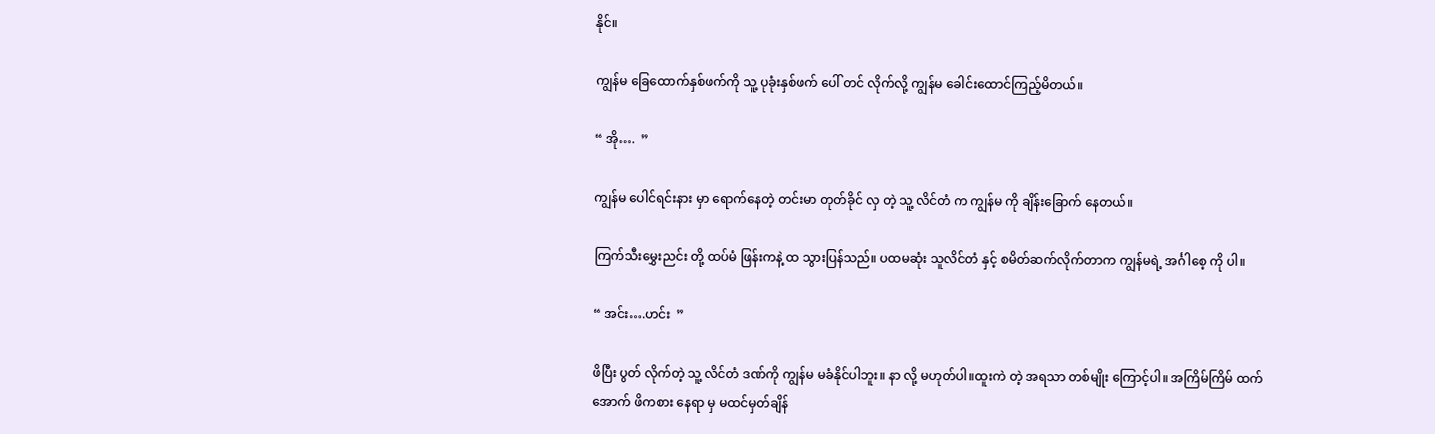နိုင်။

ကျွန်မ ခြေထောက်နှစ်ဖက်ကို သူ့ ပုခုံးနှစ်ဖက် ပေါ် တင် လိုက်လို့ ကျွန်မ ခေါင်းထောင်ကြည့်မိတယ်။

“ အို….  ”

ကျွန်မ ပေါင်ရင်းနား မှာ ရောက်နေတဲ့ တင်းမာ တုတ်ခိုင် လှ တဲ့ သူ့ လိင်တံ က ကျွန်မ ကို ချိန်းခြောက် နေတယ်။

ကြက်သီးမွှေးညင်း တို့ ထပ်မံ ဖြန်းကနဲ့ ထ သွားပြန်သည်။ ပထမဆုံး သူလိင်တံ နှင့် စမိတ်ဆက်လိုက်တာက ကျွန်မရဲ့ အင်္ဂါစေ့ ကို ပါ။

“ အင်း….ဟင်း  ”

ဖိပြီး ပွတ် လိုက်တဲ့ သူ့ လိင်တံ ဒဏ်ကို ကျွန်မ မခံနိုင်ပါဘူး။ နာ လို့ မဟုတ်ပါ။ထူးကဲ တဲ့ အရသာ တစ်မျိုး ကြောင့်ပါ။ အကြိမ်ကြိမ် ထက်အောက် ဖိကစား နေရာ မှ မထင်မှတ်ချိန်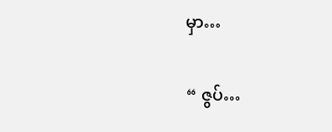မှာ…

“ ဇွပ်…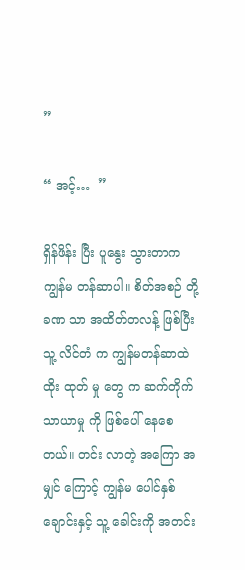”

“ အင့်…  ”

ရှိန်ဖိန်း ပြီး ပူနွေး သွားတာက ကျွန်မ တန်ဆာပါ။ စိတ်အစဉ် တို့ ခဏ သာ အထိတ်တလန့် ဖြစ်ပြီး သူ့ လိင်တံ က ကျွန်မတန်ဆာထဲ ထိုး ထုတ် မှု တွေ က ဆက်တိုက်သာယာမှု ကို ဖြစ်ပေါ် နေစေတယ်။ တင်း လာတဲ့ အကြော အမျှင် ကြောင့် ကျွန်မ ပေါင်နှစ်ချောင်းနှင့် သူ့ ခေါင်းကို အတင်း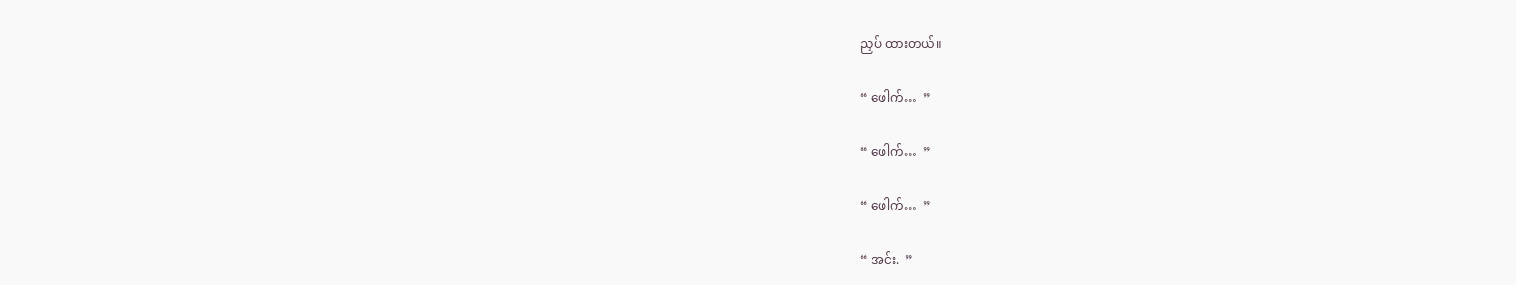ညှပ် ထားတယ်။

“ ဖေါက်…  ”

“ ဖေါက်…  ”

“ ဖေါက်…  ”

“ အင်း.  ”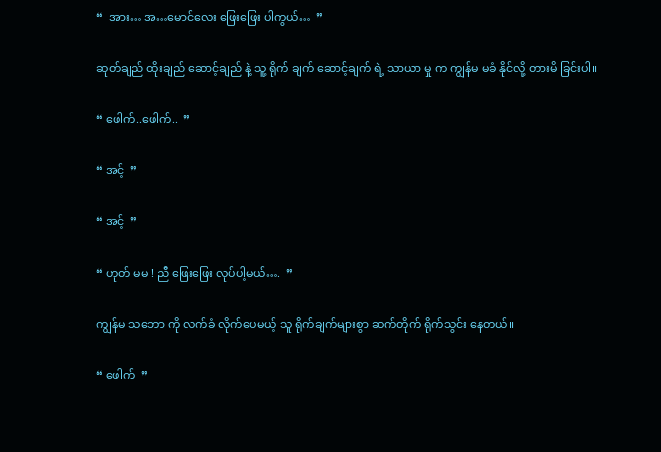“  အား… အ…မောင်လေး ဖြေးဖြေး ပါကွယ်…  ”

ဆုတ်ချည် ထိုးချည် ဆောင့်ချည် နဲ့ သူ့ ရိုက် ချက် ဆောင့်ချက် ရဲ့ သာယာ မှု က ကျွန်မ မခံ နိုင်လို့ တားမိ ခြင်းပါ။

“ ဖေါက်..ဖေါက်..  ”

“ အင့်  ”

“ အင့်  ”

“ ဟုတ် မမ ! ညီ ဖြေးဖြေး လုပ်ပါ့မယ်….  ”

ကျွန်မ သဘော ကို လက်ခံ လိုက်ပေမယ့် သူ ရိုက်ချက်များစွာ ဆက်တိုက် ရိုက်သွင်း နေတယ်။

“ ဖေါက်  ”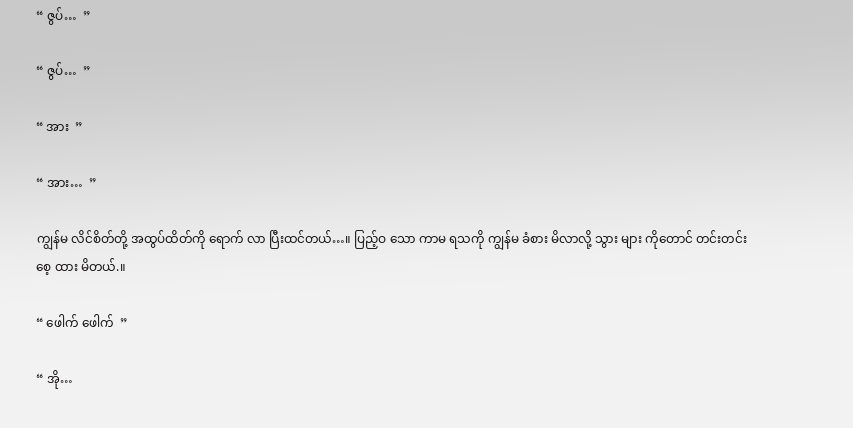“ ဇွပ်…  ”

“ ဇွပ်…  ”

“ အား  ”

“ အား…  ”

ကျွန်မ လိင်စိတ်တို့ အထွပ်ထိတ်ကို ရောက် လာ ပြီးထင်တယ်…။ ပြည့်ဝ သော ကာမ ရသကို ကျွန်မ ခံစား မိလာလို့ သွား များ ကိုတောင် တင်းတင်း စေ့ ထား မိတယ်.။

“ ဖေါက် ဖေါက်  ”

“ အို…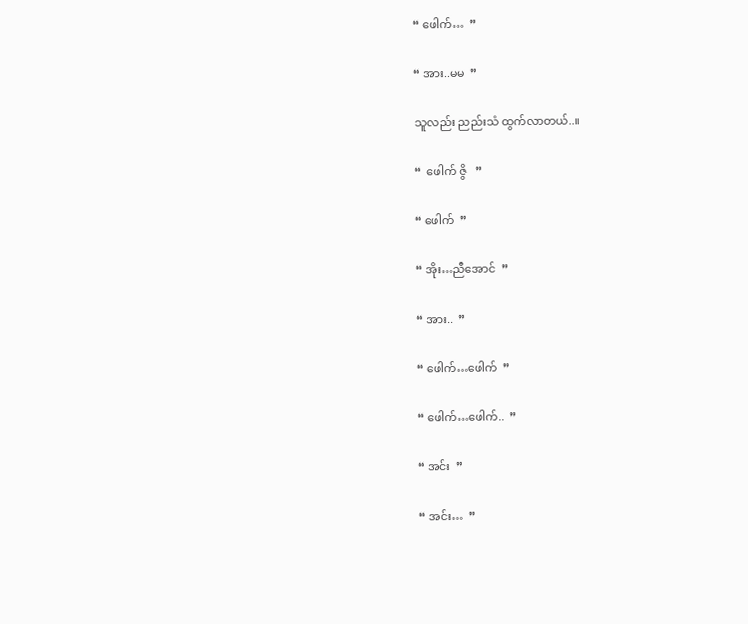“ ဖေါက်…  ”

“ အား..မမ  ”

သူလည်း ညည်းသံ ထွက်လာတယ်..။

“  ဖေါက် ဇွိ   ”

“ ဖေါက်  ”

“ အိုး…ညီအောင်  ”

“ အား..  ”

“ ဖေါက်…ဖေါက်  ”

“ ဖေါက်…ဖေါက်..  ”

“ အင်း  ”

“ အင်း…  ”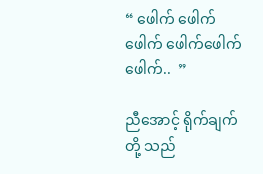“ ဖေါက် ဖေါက် ဖေါက် ဖေါက်ဖေါက်ဖေါက်..  ”

ညီအောင့် ရိုက်ချက်တို့ သည်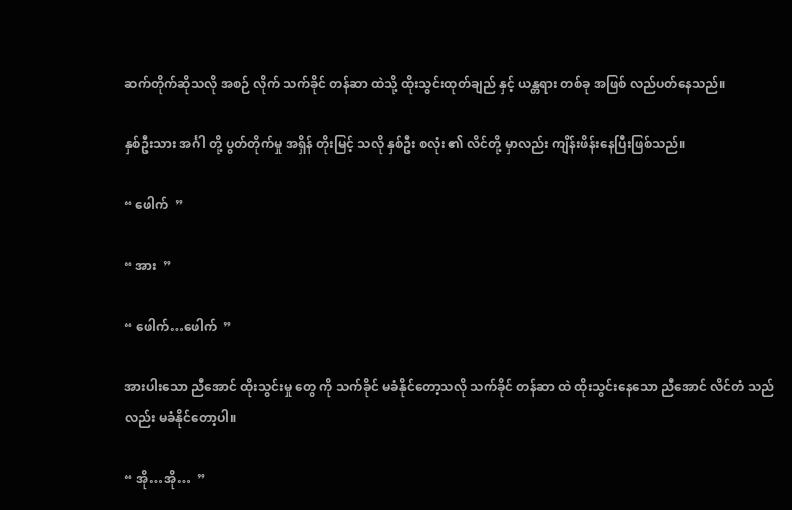ဆက်တိုက်ဆိုသလို အစဉ် လိုက် သက်ခိုင် တန်ဆာ ထဲသို့ ထိုးသွင်းထုတ်ချည် နှင့် ယန္တရား တစ်ခု အဖြစ် လည်ပတ်နေသည်။

နှစ်ဦးသား အင်္ဂါ တို့ ပွတ်တိုက်မှု အရှိန် တိုးမြင့် သလို နှစ်ဦး စလုံး ၏ လိင်တို့ မှာလည်း ကျိန်းဖိန်းနေပြီးဖြစ်သည်။

“ ဖေါက်  ”

“ အား  ”

“ ဖေါက်…ဖေါက်  ”

အားပါးသော ညီအောင် ထိုးသွင်းမှု တွေ ကို သက်ခိုင် မခံနိုင်တော့သလို သက်ခိုင် တန်ဆာ ထဲ ထိုးသွင်းနေသော ညီအောင် လိင်တံ သည်လည်း မခံနိုင်တော့ပါ။

“ အို…အို…  ”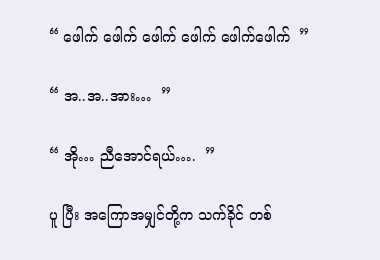“ ဖေါက် ဖေါက် ဖေါက် ဖေါက် ဖေါက်ဖေါက်  ”

“ အ..အ..အား…  ”

“ အို… ညီအောင်ရယ်….  ”

ပူ ပြီး အကြောအမျှင်တို့က သက်ခိုင် တစ်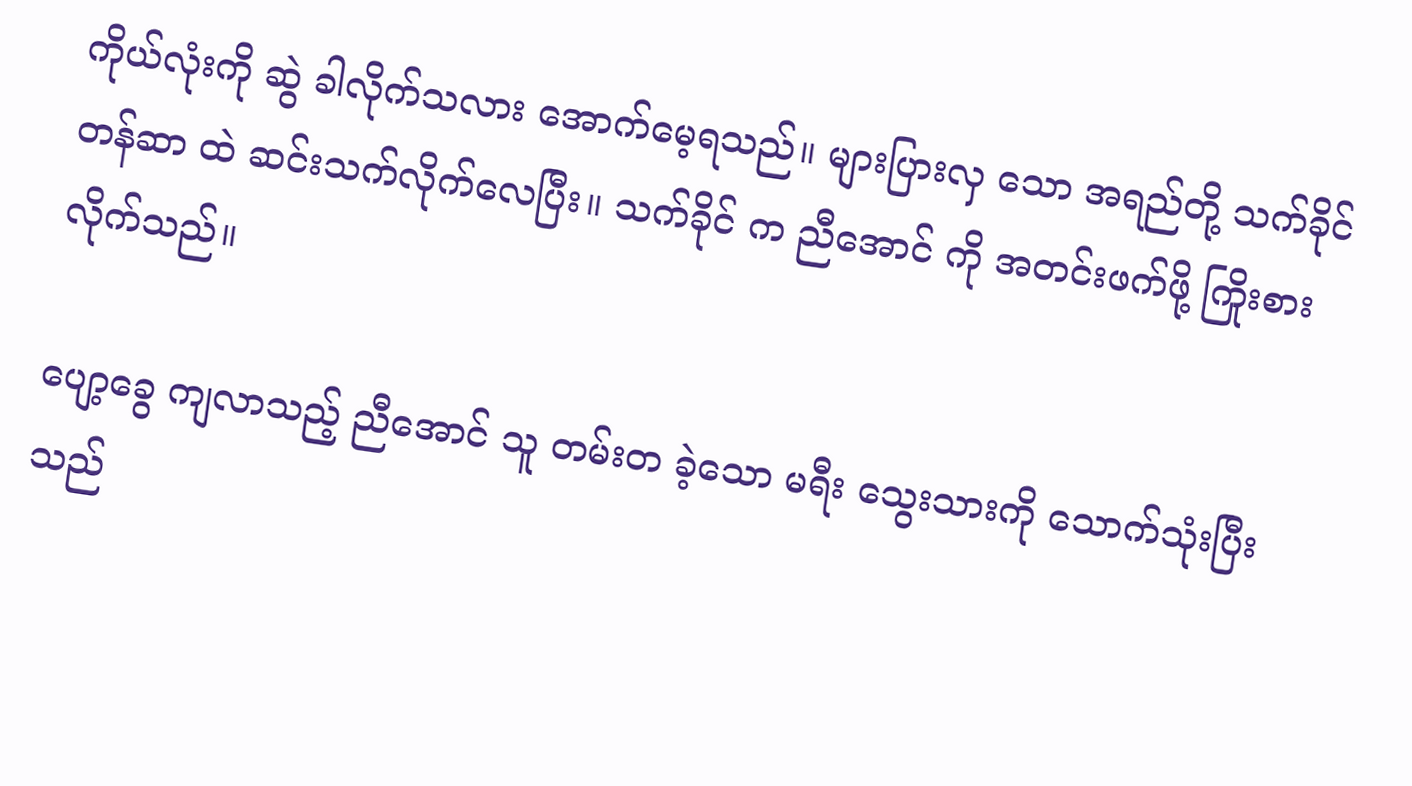ကိုယ်လုံးကို ဆွဲ ခါလိုက်သလား အောက်မေ့ရသည်။ များပြားလှ သော အရည်တို့ သက်ခိုင် တန်ဆာ ထဲ ဆင်းသက်လိုက်လေပြီး။ သက်ခိုင် က ညီအောင် ကို အတင်းဖက်ဖို့ ကြိုးစား လိုက်သည်။

ပျော့ခွေ ကျလာသည့် ညီအောင် သူ တမ်းတ ခဲ့သော မရီး သွေးသားကို သောက်သုံးပြီးသည်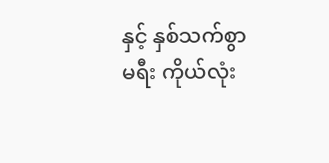နှင့် နှစ်သက်စွာ မရီး ကိုယ်လုံး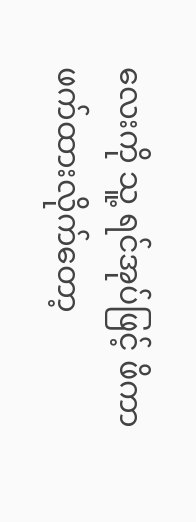လေးကို သူ့ ရင်အုပ်ဖြင့် ဖိကာ ဖက်ထားလိုက်တော့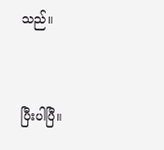သည်။


ပြီးပါပြီ။